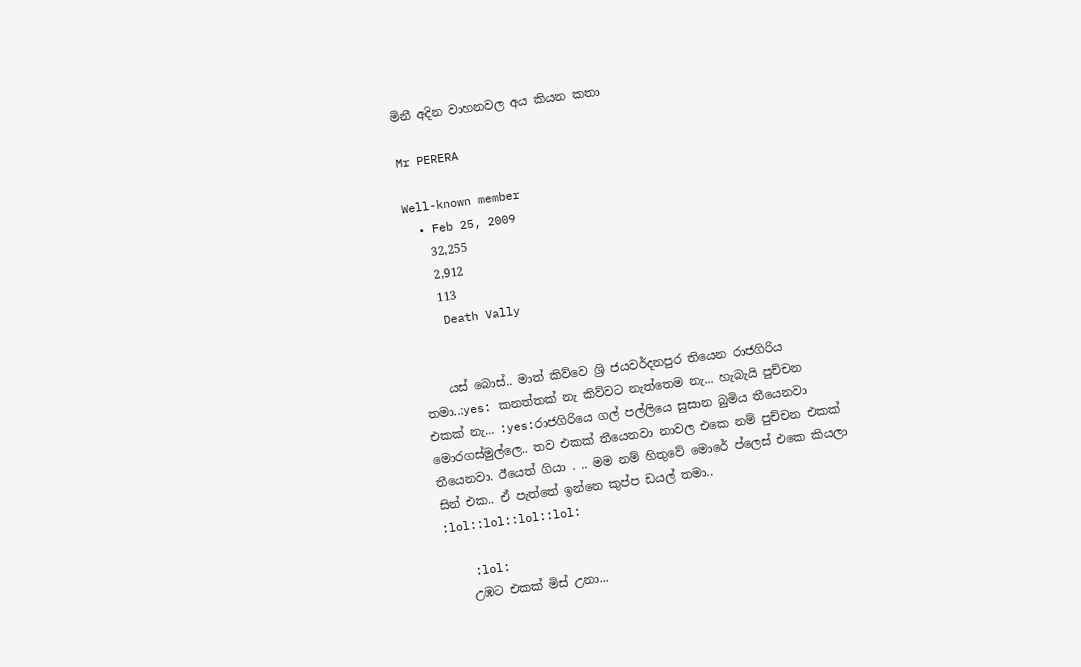මිනී අදින වාහනවල අය කියන කතා

Mr PERERA

Well-known member
  • Feb 25, 2009
    32,255
    2,912
    113
    Death Vally


    යස් බොස්.. මාත් කිව්වෙ ශ්‍රි ජයවර්දනපුර තියෙන රාජගිරිය තමා..:yes: කනත්තක් නැ කිව්වට නැත්තෙම නැ... හැබැයි පුච්චන එකක් නැ... :yes:රාජගිරියෙ ගල් පල්ලියෙ සුසාන බුමිය තීයෙනවා මොරගස්මුල්ලෙ.. තව එකක් තීයෙනවා නාවල එකෙ නම් පුච්චන එකක් තීයෙනවා. ඊයෙත් ගියා . .. මම නම් හිතුවේ මොරේ ප්ලෙස් එකෙ කියලා සින් එක.. ඒ පැත්තේ ඉන්නෙ කුප්ප ඩයල් තමා.. :lol::lol::lol::lol:

    :lol:
    උඹට එකක් මිස් උනා...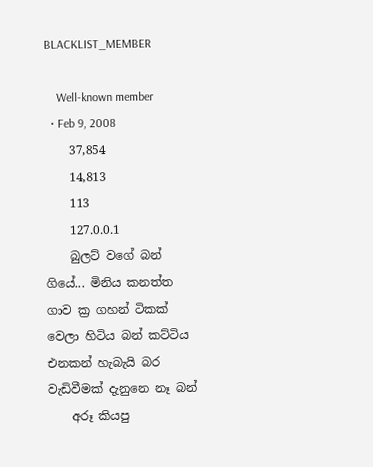BLACKLIST_MEMBER

    Well-known member
  • Feb 9, 2008
    37,854
    14,813
    113
    127.0.0.1
    බුලට් වගේ බන් ගියේ... මිනිය කනත්ත ගාව ක්‍ර ගහන් ටිකක් වෙලා හිටිය බන් කට්ටිය එනකන් හැබැයි බර වැඩිවීමක් දැනුනෙ නෑ බන්
    අරූ කියපු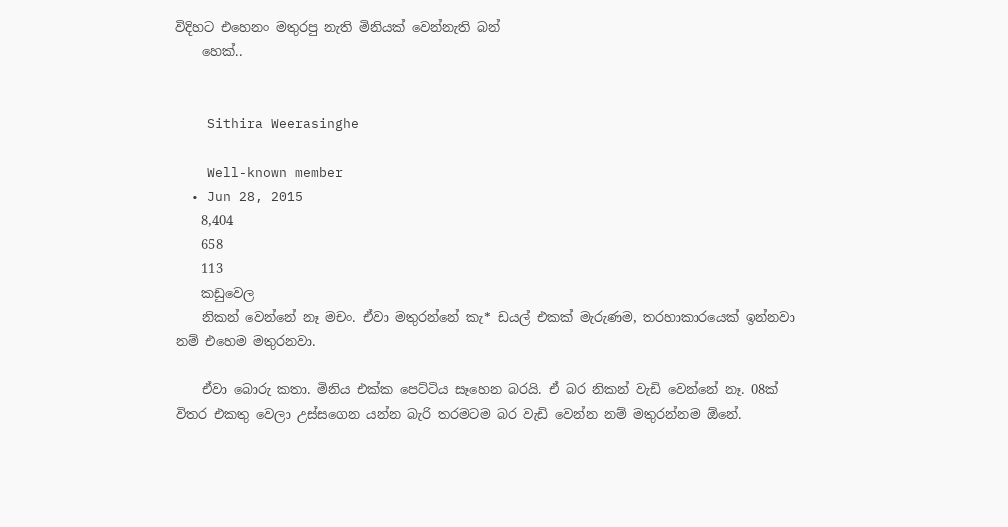විදිහට එහෙනං මතුරපු නැති මිනියක් වෙන්නැති බන්
    හෙක්..


    Sithira Weerasinghe

    Well-known member
  • Jun 28, 2015
    8,404
    658
    113
    කඩුවෙල
    නිකන් වෙන්නේ නෑ මචං. ඒවා මතුරන්නේ කැ* ඩයල් එකක් මැරුණම, තරහාකාරයෙක් ඉන්නවා නම් එහෙම මතුරනවා.

    ඒවා බොරු කතා. මිනිය එක්ක පෙට්ටිය සෑහෙන බරයි. ඒ බර නිකන් වැඩි වෙන්නේ නෑ. 08ක් විතර එකතු වෙලා උස්සගෙන යන්න බැරි තරමටම බර වැඩි වෙන්න නම් මතුරන්නම ඕනේ.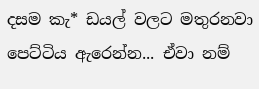දසම කැ* ඩයල් වලට මතුරනවා පෙට්ටිය ඇරෙන්න... ඒවා නම්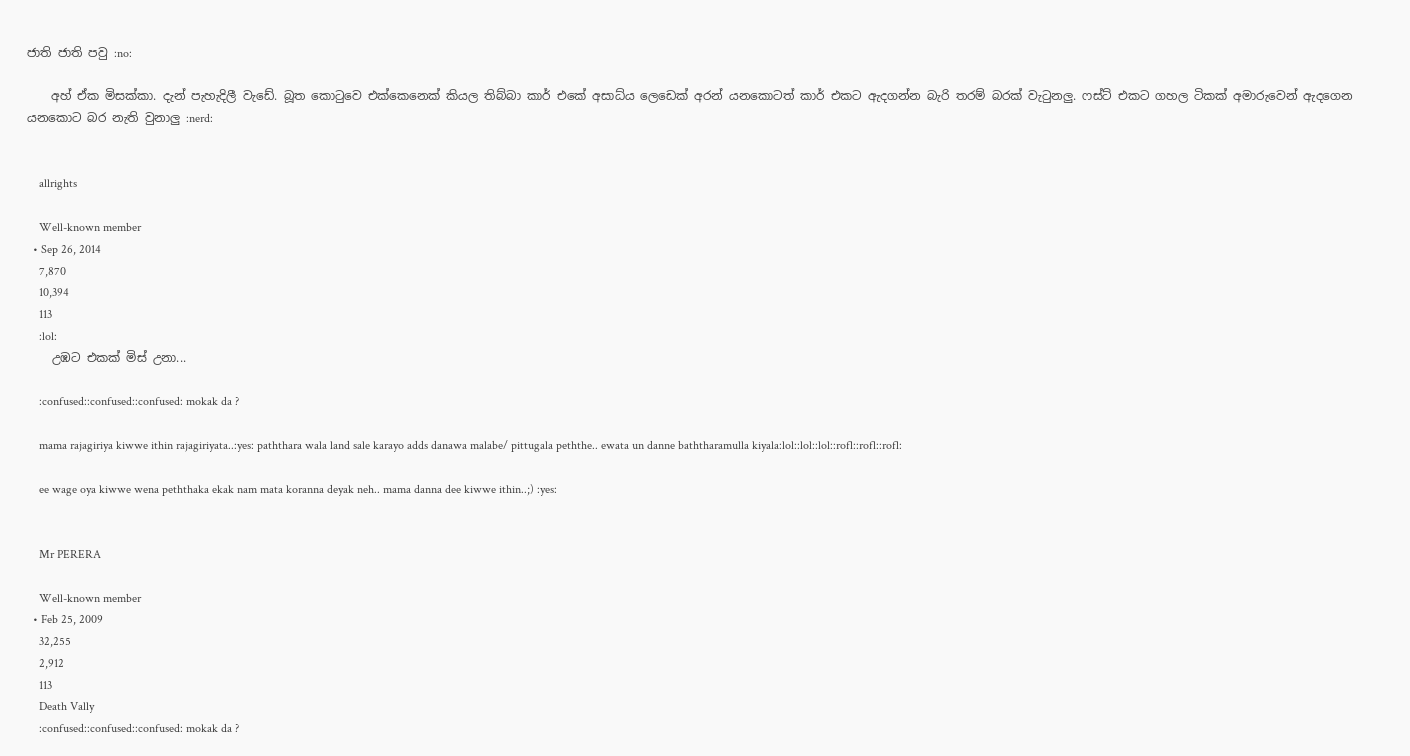ජාති ජාති පවු :no:

    අහ් ඒක මිසක්කා. දැන් පැහැදිලී වැඩේ. බූත කොටුවෙ එක්කෙනෙක් කියල තිබ්බා කාර් එකේ අසාධ්ය ලෙඩෙක් අරන් යනකොටත් කාර් එකට ඇදගන්න බැරි තරම් බරක් වැටුනලු. ෆස්ට් එකට ගහල ටිකක් අමාරුවෙන් ඇදගෙන යනකොට බර නැති වුනාලු :nerd:


    allrights

    Well-known member
  • Sep 26, 2014
    7,870
    10,394
    113
    :lol:
    උඹට එකක් මිස් උනා...

    :confused::confused::confused: mokak da ?

    mama rajagiriya kiwwe ithin rajagiriyata..:yes: paththara wala land sale karayo adds danawa malabe/ pittugala peththe.. ewata un danne baththaramulla kiyala:lol::lol::lol::rofl::rofl::rofl:

    ee wage oya kiwwe wena peththaka ekak nam mata koranna deyak neh.. mama danna dee kiwwe ithin..;) :yes:


    Mr PERERA

    Well-known member
  • Feb 25, 2009
    32,255
    2,912
    113
    Death Vally
    :confused::confused::confused: mokak da ?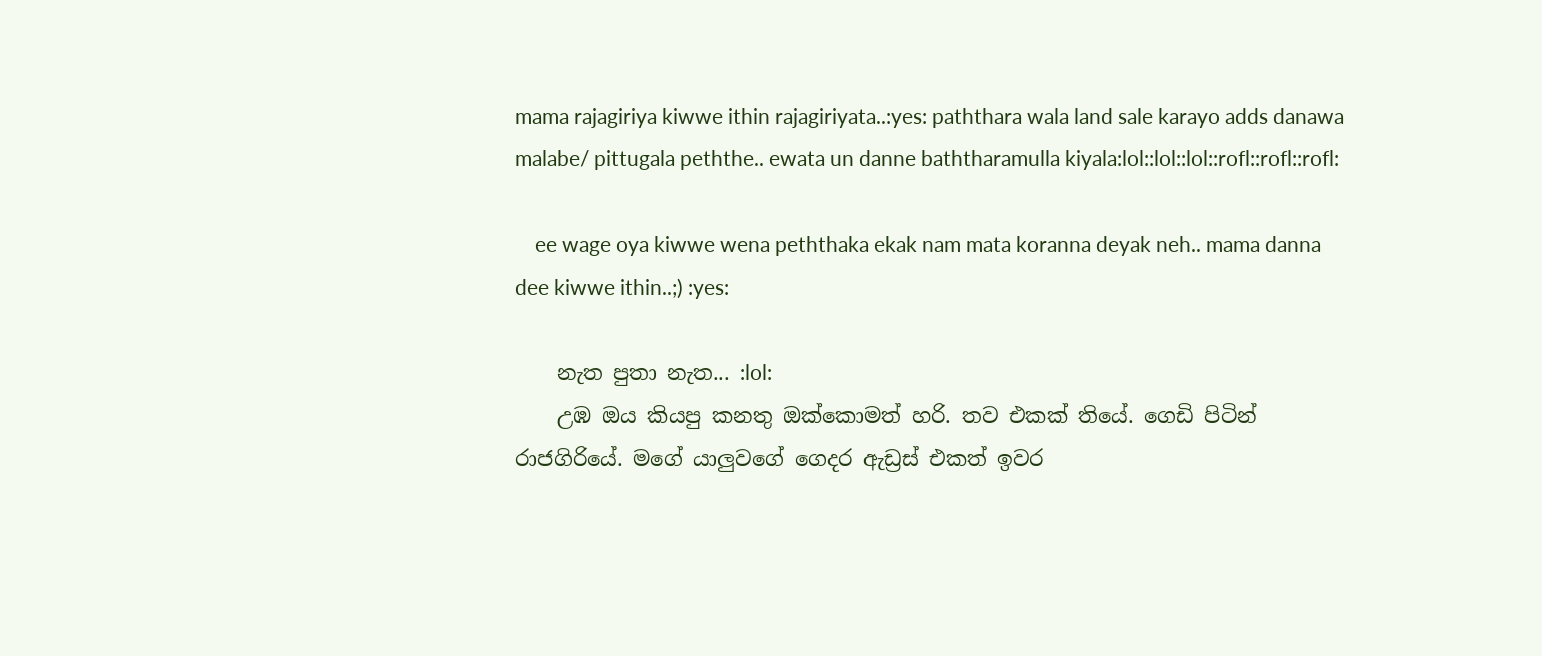mama rajagiriya kiwwe ithin rajagiriyata..:yes: paththara wala land sale karayo adds danawa malabe/ pittugala peththe.. ewata un danne baththaramulla kiyala:lol::lol::lol::rofl::rofl::rofl:

    ee wage oya kiwwe wena peththaka ekak nam mata koranna deyak neh.. mama danna dee kiwwe ithin..;) :yes:

    නැත පුතා නැත... :lol:
    උඹ ඔය කියපු කනතු ඔක්කොමත් හරි. තව එකක් තියේ. ගෙඩි පිටින් රාජගිරියේ. මගේ යාලුවගේ ගෙදර ඇඩ්‍රස් එකත් ඉවර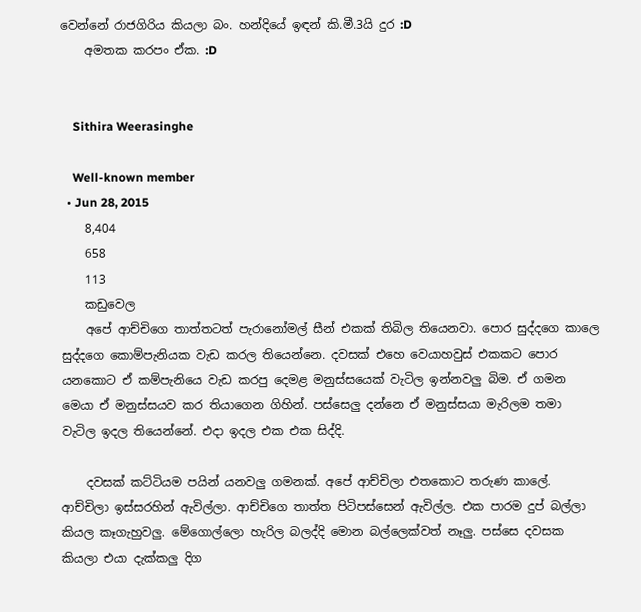වෙන්නේ රාජගිරිය කියලා බං. හන්දියේ ඉඳන් කි.මී.3යි දුර :D
    අමතක කරපං ඒක. :D


    Sithira Weerasinghe

    Well-known member
  • Jun 28, 2015
    8,404
    658
    113
    කඩුවෙල
    අපේ ආච්චිගෙ තාත්තටත් පැරානෝමල් සීන් එකක් තිබිල තියෙනවා. පොර සුද්දගෙ කාලෙ සුද්දගෙ කොම්පැනියක වැඩ කරල තියෙන්නෙ. දවසක් එහෙ වෙයාහවුස් එකකට පොර යනකොට ඒ කම්පැනියෙ වැඩ කරපු දෙමළ මනුස්සයෙක් වැටිල ඉන්නවලු බිම. ඒ ගමන මෙයා ඒ මනුස්සයව කර තියාගෙන ගිහින්. පස්සෙලු දන්නෙ ඒ මනුස්සයා මැරිලම තමා වැටිල ඉදල තියෙන්නේ. එදා ඉදල එක එක සිද්දි.

    දවසක් කට්ටියම පයින් යනවලු ගමනක්. අපේ ආච්චිලා එතකොට තරුණ කාලේ. ආච්චිලා ඉස්සරහින් ඇවිල්ලා. ආච්චිගෙ තාත්ත පිටිපස්සෙන් ඇවිල්ල. එක පාරම දුප් බල්ලා කියල කෑගැහුවලු. මේගොල්ලො හැරිල බලද්දි මොන බල්ලෙක්වත් නෑලු. පස්සෙ දවසක කියලා එයා දැක්කලු දිග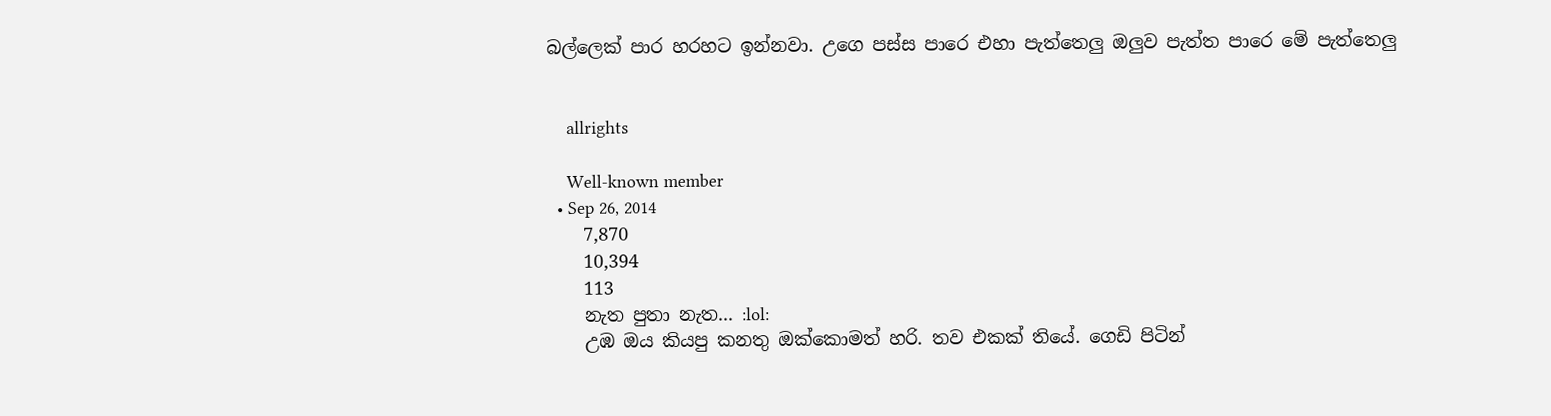බල්ලෙක් පාර හරහට ඉන්නවා. උගෙ පස්ස පාරෙ එහා පැත්තෙලු ඔලුව පැත්ත පාරෙ මේ පැත්තෙලු


    allrights

    Well-known member
  • Sep 26, 2014
    7,870
    10,394
    113
    නැත පුතා නැත... :lol:
    උඹ ඔය කියපු කනතු ඔක්කොමත් හරි. තව එකක් තියේ. ගෙඩි පිටින්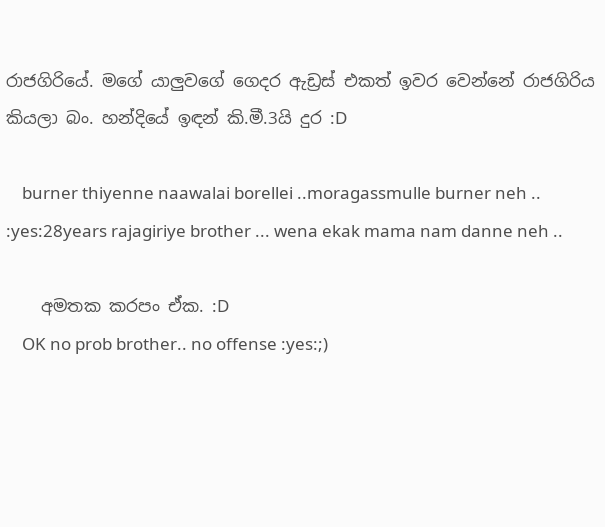රාජගිරියේ. මගේ යාලුවගේ ගෙදර ඇඩ්‍රස් එකත් ඉවර වෙන්නේ රාජගිරිය කියලා බං. හන්දියේ ඉඳන් කි.මී.3යි දුර :D

    burner thiyenne naawalai borellei ..moragassmulle burner neh .. :yes:28years rajagiriye brother ... wena ekak mama nam danne neh ..

    අමතක කරපං ඒක. :D
    OK no prob brother.. no offense :yes:;)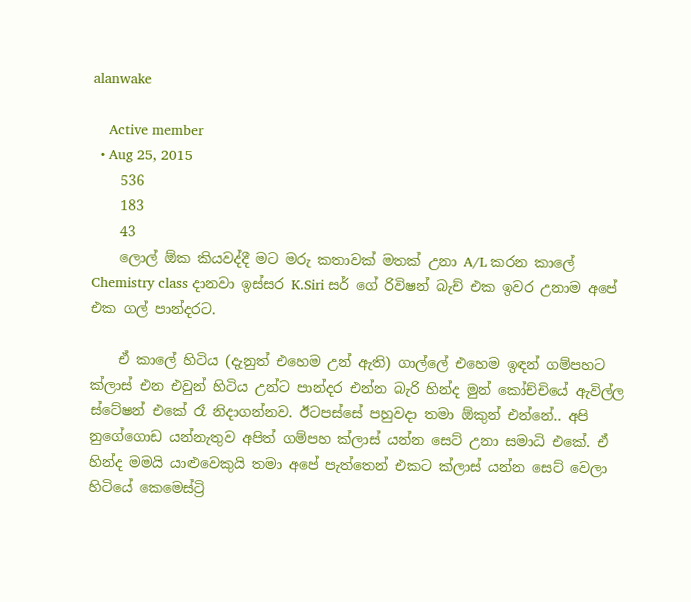alanwake

    Active member
  • Aug 25, 2015
    536
    183
    43
    ලොල් ඕක කියවද්දී මට මරු කතාවක් මතක් උනා A/L කරන කාලේ Chemistry class දානවා ඉස්සර K.Siri සර් ගේ රිවිෂන් බැච් එක ඉවර උනාම අපේ එක ගල් පාන්දරට.

    ඒ කාලේ හිටිය (දැනුත් එහෙම උන් ඇති) ගාල්ලේ එහෙම ඉඳන් ගම්පහට ක්ලාස් එන එවුන් හිටිය උන්ට පාන්දර එන්න බැරි හින්ද මුන් කෝච්චියේ ඇවිල්ල ස්ටේෂන් එකේ රෑ නිදාගන්නව. ඊටපස්සේ පහුවදා තමා ඕකුන් එන්නේ.. අපි නුගේගොඩ යන්නැතුව අපිත් ගම්පහ ක්ලාස් යන්න සෙට් උනා සමාධි එකේ. ඒ හින්ද මමයි යාළුවෙකුයි තමා අපේ පැත්තෙන් එකට ක්ලාස් යන්න සෙට් වෙලා හිටියේ කෙමෙස්ට්‍රි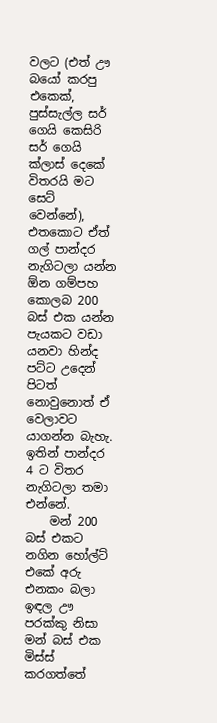වලට (එත් ඌ බයෝ කරපු එකෙක්, පුස්සැල්ල සර් ගෙයි කෙසිරි සර් ගෙයි ක්ලාස් දෙකේ විතරයි මට සෙට් වෙන්නේ), එතකොට ඒත් ගල් පාන්දර නැගිටලා යන්න ඕන ගම්පහ කොලබ 200 බස් එක යන්න පැයකට වඩා යනවා හින්ද පට්ට උදෙන් පිටත් නොවුනොත් ඒ වෙලාවට යාගන්න බැහැ. ඉතින් පාන්දර 4 ට විතර නැගිටලා තමා එන්නේ.
    මන් 200 බස් එකට නගින හෝල්ට් එකේ අරු එනකං බලා ඉඳල ඌ පරක්කු නිසා මන් බස් එක මිස්ස් කරගත්තේ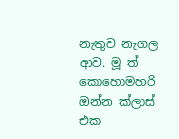නැතුව නැගල ආව. මූ ත් කොහොමහරි ඔන්න ක්ලාස් එක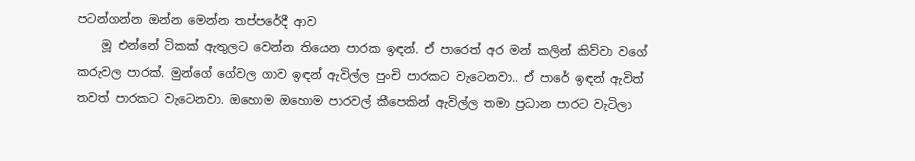පටන්ගන්න ඔන්න මෙන්න තප්පරේදී ආව
    මූ එන්නේ ටිකක් ඇතුලට වෙන්න තියෙන පාරක ඉඳන්. ඒ පාරෙත් අර මන් කලින් කිව්වා වගේ කරුවල පාරක්. මුන්ගේ ගේවල ගාව ඉඳන් ඇවිල්ල පුංචි පාරකට වැටෙනවා.. ඒ පාරේ ඉඳන් ඇවිත් තවත් පාරකට වැටෙනවා. ඔහොම ඔහොම පාරවල් කීපෙකින් ඇවිල්ල තමා ප්‍රධාන පාරට වැටිලා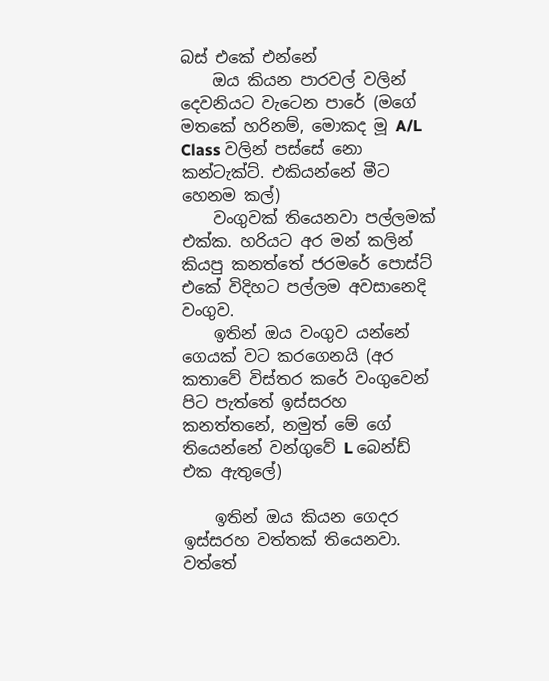බස් එකේ එන්නේ
    ඔය කියන පාරවල් වලින් දෙවනියට වැටෙන පාරේ (මගේ මතකේ හරිනම්, මොකද මූ A/L Class වලින් පස්සේ නො කන්ටැක්ට්. එකියන්නේ මීට හෙනම කල්)
    වංගුවක් තියෙනවා පල්ලමක් එක්ක. හරියට අර මන් කලින් කියපු කනත්තේ ජරමරේ පොස්ට් එකේ විදිහට පල්ලම අවසානෙදි වංගුව.
    ඉතින් ඔය වංගුව යන්නේ ගෙයක් වට කරගෙනයි (අර කතාවේ විස්තර කරේ වංගුවෙන් පිට පැත්තේ ඉස්සරහ කනත්තනේ, නමුත් මේ ගේ තියෙන්නේ වන්ගුවේ L බෙන්ඩ් එක ඇතුලේ)

    ඉතින් ඔය කියන ගෙදර ඉස්සරහ වත්තක් තියෙනවා. වත්තේ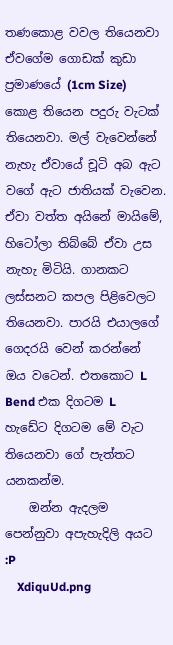තණකොළ වවල තියෙනවා ඒවගේම ගොඩක් කුඩා ප්‍රමාණයේ (1cm Size) කොළ තියෙන පදුරු වැටක් තියෙනවා. මල් වැවෙන්නේ නැහැ ඒවායේ චූටි අබ ඇට වගේ ඇට ජාතියක් වැවෙන. ඒවා වත්ත අයිනේ මායිමේ, හිටෝලා තිබ්බේ ඒවා උස නැහැ මිටියි. ගානකට ලස්සනට කපල පිළිවෙලට තියෙනවා. පාරයි එයාලගේ ගෙදරයි වෙන් කරන්නේ ඔය වටෙන්. එතකොට L Bend එක දිගටම L හැඩේට දිගටම මේ වැට තියෙනවා ගේ පැත්තට යනකන්ම.
    ඔන්න ඇදලම පෙන්නුවා අපැහැදිලි අයට :P
    XdiquUd.png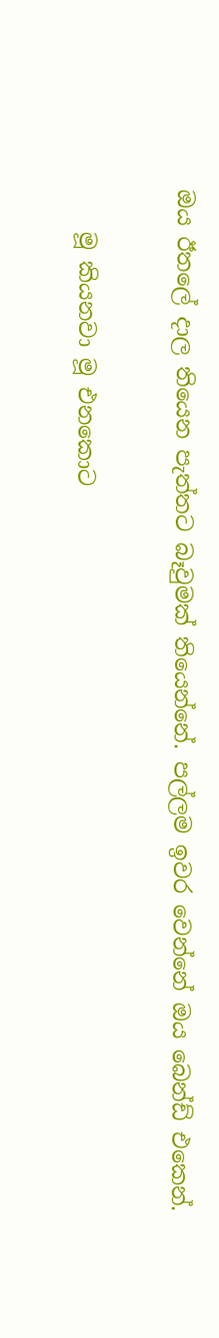ඔය ඊතලේ දාල තියෙන පැත්තට බෑවුමක් තියෙන්නේ. පල්ලම ඉවර වෙන්නේ ඔය බෙන්ඩ් එකෙන්.

    මූ කියනවා මූ එනකොට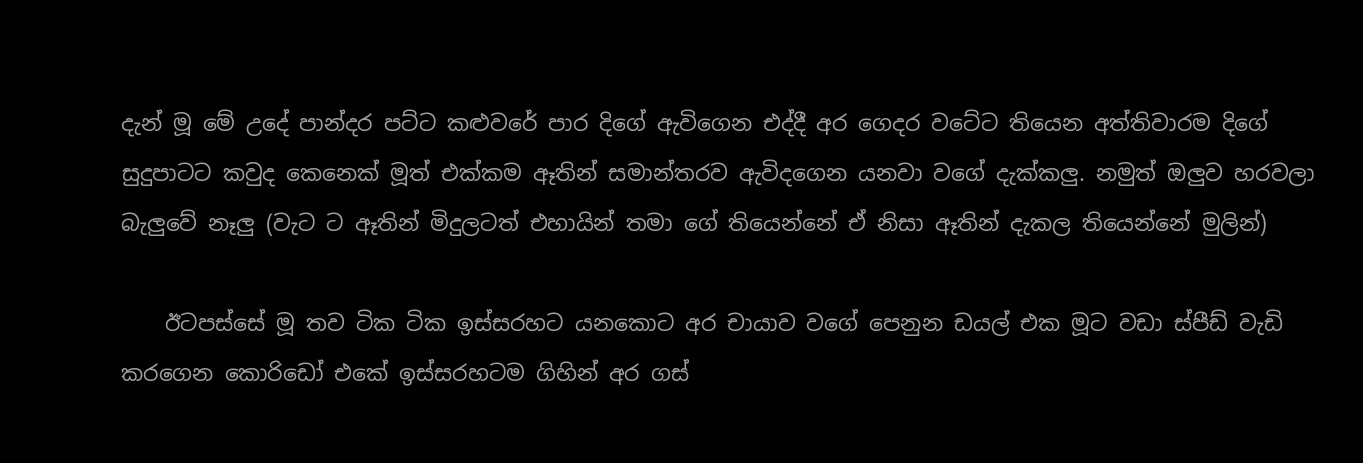දැන් මූ මේ උදේ පාන්දර පට්ට කළුවරේ පාර දිගේ ඇවිගෙන එද්දී අර ගෙදර වටේට තියෙන අත්තිවාරම දිගේ සුදුපාටට කවුද කෙනෙක් මූත් එක්කම ඈතින් සමාන්තරව ඇවිදගෙන යනවා වගේ දැක්කලු. නමුත් ඔලුව හරවලා බැලුවේ නෑලු (වැට ට ඈතින් මිදුලටත් එහායින් තමා ගේ තියෙන්නේ ඒ නිසා ඈතින් දැකල තියෙන්නේ මුලින්)

    ඊටපස්සේ මූ තව ටික ටික ඉස්සරහට යනකොට අර චායාව වගේ පෙනුන ඩයල් එක මූට වඩා ස්පීඩ් වැඩි කරගෙන කොරිඩෝ එකේ ඉස්සරහටම ගිහින් අර ගස්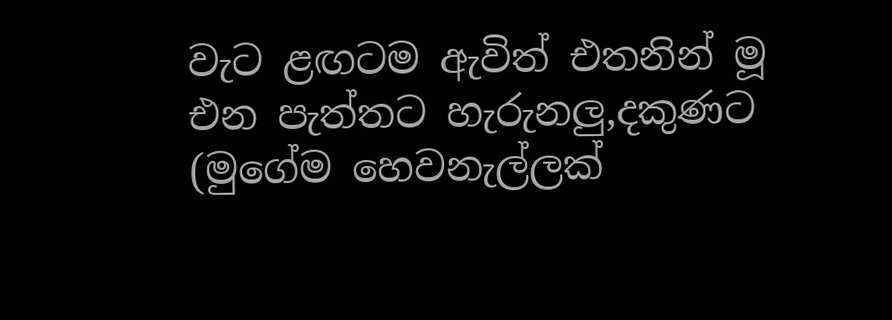වැට ළඟටම ඇවිත් එතනින් මූ එන පැත්තට හැරුනලු,දකුණට (මුගේම හෙවනැල්ලක්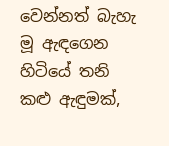වෙන්නත් බැහැ මූ ඇඳගෙන හිටියේ තනි කළු ඇඳුමක්,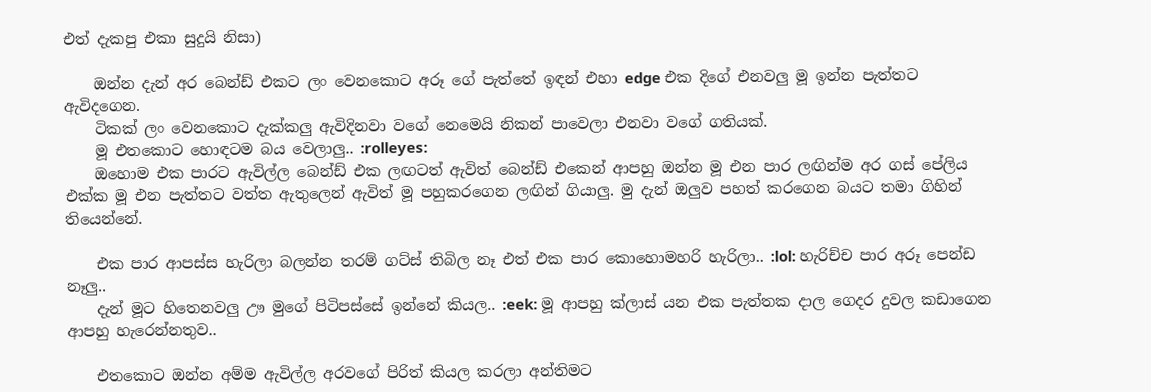එත් දැකපු එකා සුදුයි නිසා)

    ඔන්න දැන් අර බෙන්ඩ් එකට ලං වෙනකොට අරූ ගේ පැත්තේ ඉඳන් එහා edge එක දිගේ එනවලු මූ ඉන්න පැත්තට ඇවිදගෙන.
    ටිකක් ලං වෙනකොට දැක්කලු ඇවිදිනවා වගේ නෙමෙයි නිකන් පාවෙලා එනවා වගේ ගතියක්.
    මූ එතකොට හොඳටම බය වෙලාලු.. :rolleyes:
    ඔහොම එක පාරට ඇවිල්ල බෙන්ඩ් එක ලඟටත් ඇවිත් බෙන්ඩ් එකෙන් ආපහු ඔන්න මූ එන පාර ලඟින්ම අර ගස් පේලිය එක්ක මූ එන පැත්තට වත්ත ඇතුලෙන් ඇවිත් මූ පහුකරගෙන ලඟින් ගියාලු. මු දැන් ඔලුව පහත් කරගෙන බයට තමා ගිහින් තියෙන්නේ.

    එක පාර ආපස්ස හැරිලා බලන්න තරම් ගට්ස් තිබිල නෑ එත් එක පාර කොහොමහරි හැරිලා.. :lol: හැරිච්ච පාර අරූ පෙන්ඩ නෑලු..
    දැන් මූට හිතෙනවලු ඌ මුගේ පිටිපස්සේ ඉන්නේ කියල.. :eek: මූ ආපහු ක්ලාස් යන එක පැත්තක දාල ගෙදර දුවල කඩාගෙන ආපහු හැරෙන්නතුව..

    එතකොට ඔන්න අම්ම ඇවිල්ල අරවගේ පිරිත් කියල කරලා අන්තිමට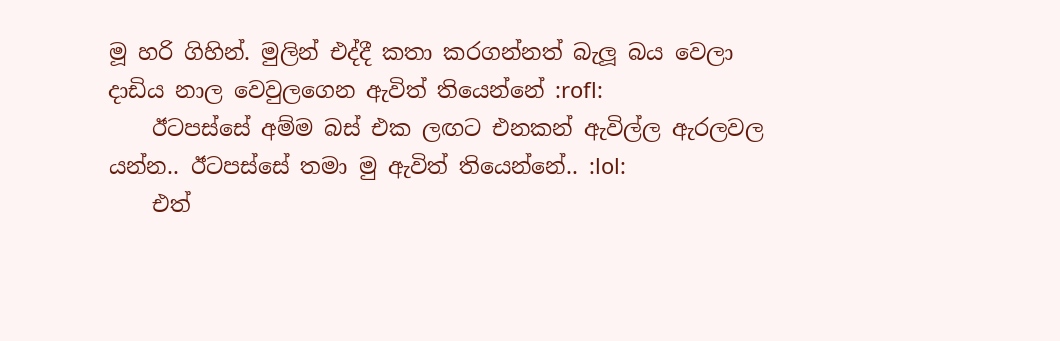මූ හරි ගිහින්. මුලින් එද්දී කතා කරගන්නත් බැලූ බය වෙලා දාඩිය නාල වෙවුලගෙන ඇවිත් තියෙන්නේ :rofl:
    ඊටපස්සේ අම්ම බස් එක ලඟට එනකන් ඇවිල්ල ඇරලවල යන්න.. ඊටපස්සේ තමා මු ඇවිත් තියෙන්නේ.. :lol:
    එත්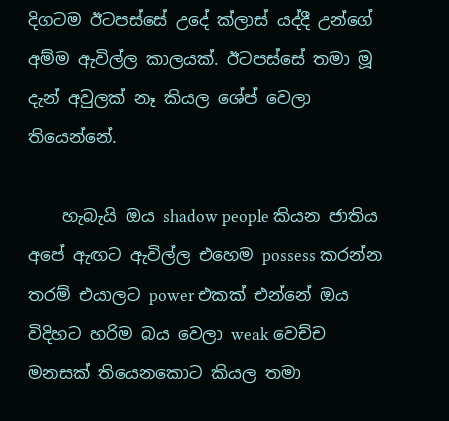දිගටම ඊටපස්සේ උදේ ක්ලාස් යද්දී උන්ගේ අම්ම ඇවිල්ල කාලයක්. ඊටපස්සේ තමා මූ දැන් අවුලක් නෑ කියල ශේප් වෙලා තියෙන්නේ.

    හැබැයි ඔය shadow people කියන ජාතිය අපේ ඇඟට ඇවිල්ල එහෙම possess කරන්න තරම් එයාලට power එකක් එන්නේ ඔය විදිහට හරිම බය වෙලා weak වෙච්ච මනසක් තියෙනකොට කියල තමා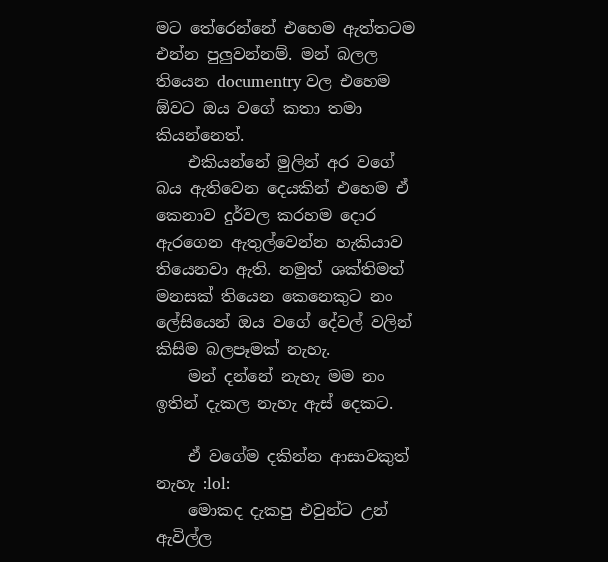මට තේරෙන්නේ එහෙම ඇත්තටම එන්න පුලුවන්නම්. මන් බලල තියෙන documentry වල එහෙම ඕවට ඔය වගේ කතා තමා කියන්නෙත්.
    එකියන්නේ මුලින් අර වගේ බය ඇතිවෙන දෙයකින් එහෙම ඒ කෙනාව දුර්වල කරහම දොර ඇරගෙන ඇතුල්වෙන්න හැකියාව තියෙනවා ඇති. නමුත් ශක්තිමත් මනසක් තියෙන කෙනෙකුට නං ලේසියෙන් ඔය වගේ දේවල් වලින් කිසිම බලපෑමක් නැහැ.
    මන් දන්නේ නැහැ මම නං ඉතින් දැකල නැහැ ඇස් දෙකට.

    ඒ වගේම දකින්න ආසාවකුත් නැහැ :lol:
    මොකද දැකපු එවුන්ට උන් ඇවිල්ල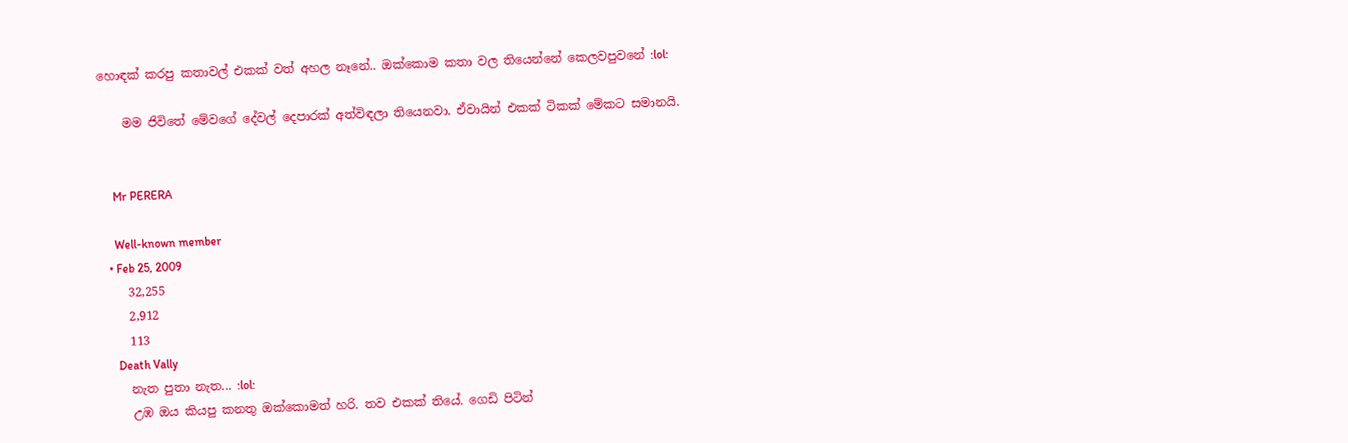හොඳක් කරපු කතාවල් එකක් වත් අහල නෑනේ.. ඔක්කොම කතා වල තියෙන්නේ කෙලවපුවනේ :lol:

    මම ජිවිතේ මේවගේ දේවල් දෙපාරක් අත්විඳලා තියෙනවා. ඒවායින් එකක් ටිකක් මේකට සමානයි.


    Mr PERERA

    Well-known member
  • Feb 25, 2009
    32,255
    2,912
    113
    Death Vally
    නැත පුතා නැත... :lol:
    උඹ ඔය කියපු කනතු ඔක්කොමත් හරි. තව එකක් තියේ. ගෙඩි පිටින්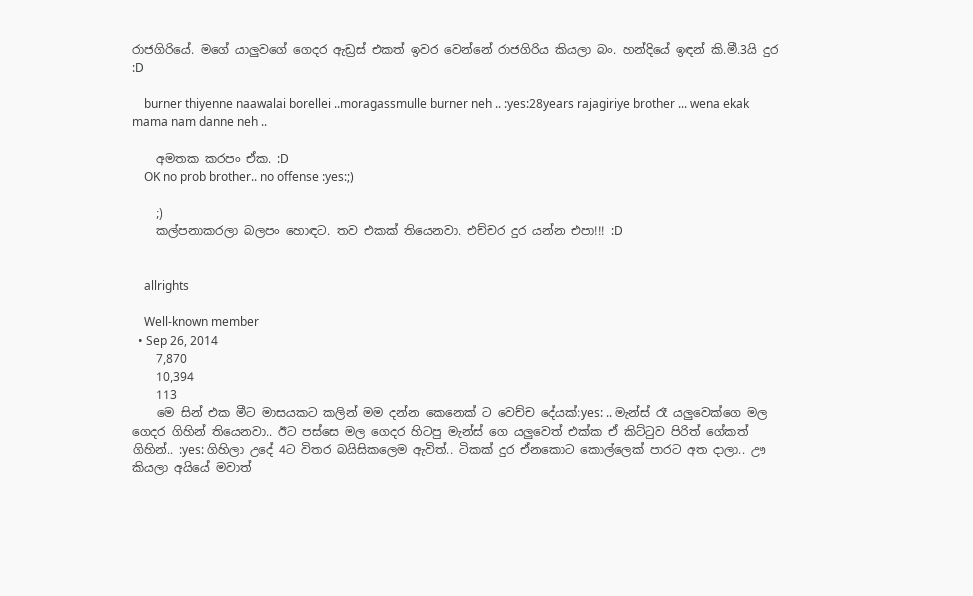රාජගිරියේ. මගේ යාලුවගේ ගෙදර ඇඩ්‍රස් එකත් ඉවර වෙන්නේ රාජගිරිය කියලා බං. හන්දියේ ඉඳන් කි.මී.3යි දුර :D

    burner thiyenne naawalai borellei ..moragassmulle burner neh .. :yes:28years rajagiriye brother ... wena ekak mama nam danne neh ..

    අමතක කරපං ඒක. :D
    OK no prob brother.. no offense :yes:;)

    ;)
    කල්පනාකරලා බලපං හොඳට. තව එකක් තියෙනවා. එච්චර දුර යන්න එපා!!! :D


    allrights

    Well-known member
  • Sep 26, 2014
    7,870
    10,394
    113
    මෙ සින් එක මීට මාසයකට කලින් මම දන්න කෙනෙක් ට වෙච්ච දේයක්:yes: .. මැන්ස් රෑ යලුවෙක්ගෙ මල ගෙදර ගිහින් තියෙනවා.. ඊට පස්සෙ මල ගෙදර හිටපු මැන්ස් ගෙ යලුවෙත් එක්ක ඒ කිට්ටුව පිරිත් ගේකත් ගිහින්.. :yes: ගිහිලා උදේ 4ට විතර බයිසිකලෙම ඇවිත්.. ටිකක් දුර ඒනකොට කොල්ලෙක් පාරට අත දාලා.. ඌ කියලා අයියේ මවාත්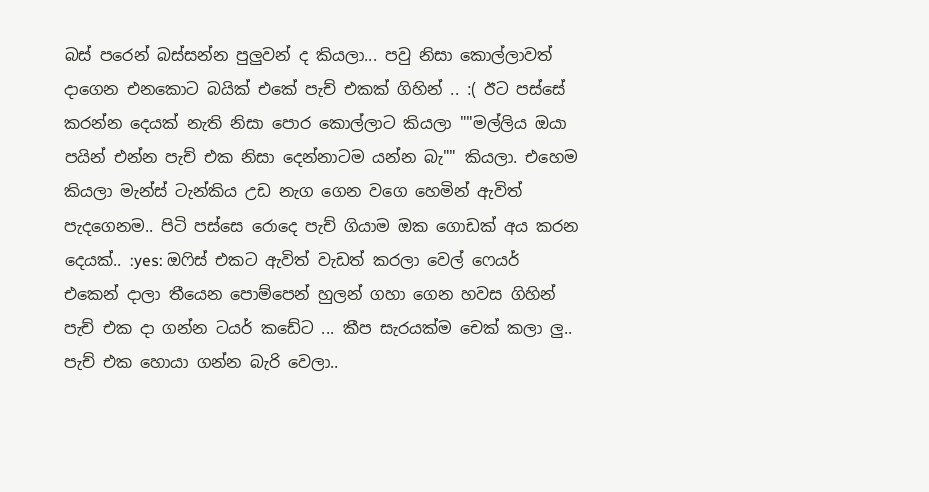බස් පරෙන් බස්සන්න පුලුවන් ද කියලා... පවු නිසා කොල්ලාවත් දාගෙන එනකොට බයික් එකේ පැච් එකක් ගිහින් .. :( ඊට පස්සේ කරන්න දෙයක් නැති නිසා පොර කොල්ලාට කියලා ""මල්ලිය ඔයා පයින් එන්න පැච් එක නිසා දෙන්නාටම යන්න බැ"" කියලා. එහෙම කියලා මැන්ස් ටැන්කිය උඩ නැග ගෙන වගෙ හෙමින් ඇවිත් පැදගෙනම.. පිටි පස්සෙ රොදෙ පැච් ගියාම ඔක ගොඩක් අය කරන දෙයක්.. :yes: ඔෆිස් එකට ඇවිත් වැඩත් කරලා වෙල් ෆෙයර් එකෙන් දාලා තීයෙන පොම්පෙන් හුලන් ගහා ගෙන හවස ගිහින් පැච් එක දා ගන්න ටයර් කඩේට ... කීප සැරයක්ම චෙක් කලා ලු.. පැච් එක හොයා ගන්න බැරි වෙලා..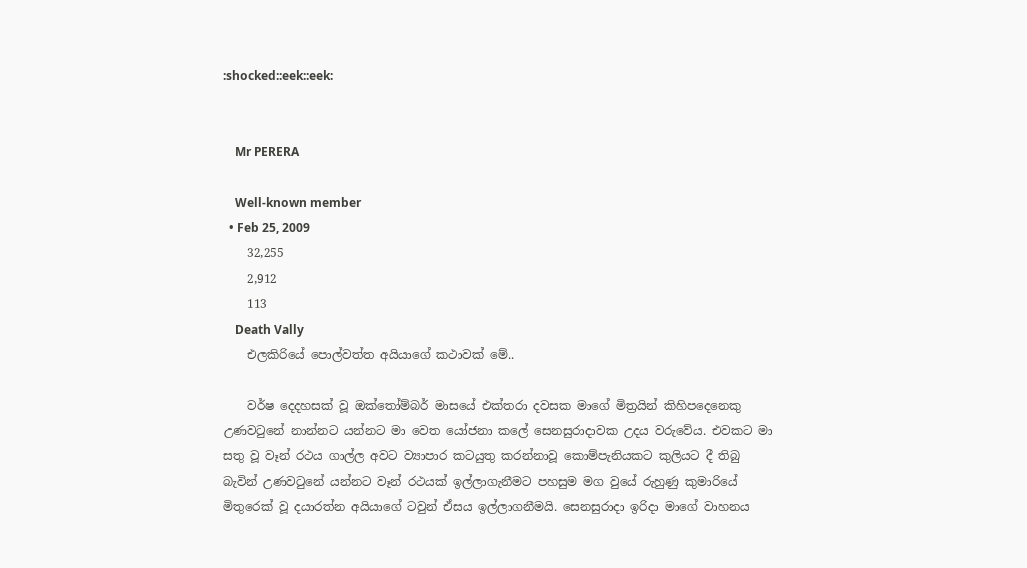:shocked::eek::eek:


    Mr PERERA

    Well-known member
  • Feb 25, 2009
    32,255
    2,912
    113
    Death Vally
    එලකිරියේ පොල්වත්ත අයියාගේ කථාවක් මේ..

    වර්ෂ දෙදහසක් වූ ඔක්තෝම්බර් මාසයේ එක්තරා දවසක මාගේ මිත්‍රයින් කිහිපදෙනෙකු උණවටුනේ නාන්නට යන්නට මා වෙත යෝජනා කලේ සෙනසුරාදාවක උදය වරුවේය. එවකට මා සතු වූ වෑන් රථය ගාල්ල අවට ව්‍යාපාර කටයුතු කරන්නාවූ කොම්පැනියකට කුලියට දී තිබු බැවින් උණවටුනේ යන්නට වෑන් රථයක් ඉල්ලාගැනීමට පහසුම මග වුයේ රුහුණු කුමාරියේ මිතුරෙක් වූ දයාරත්න අයියාගේ ටවුන් ඒසය ඉල්ලාගනීමයි. සෙනසුරාදා ඉරිදා මාගේ වාහනය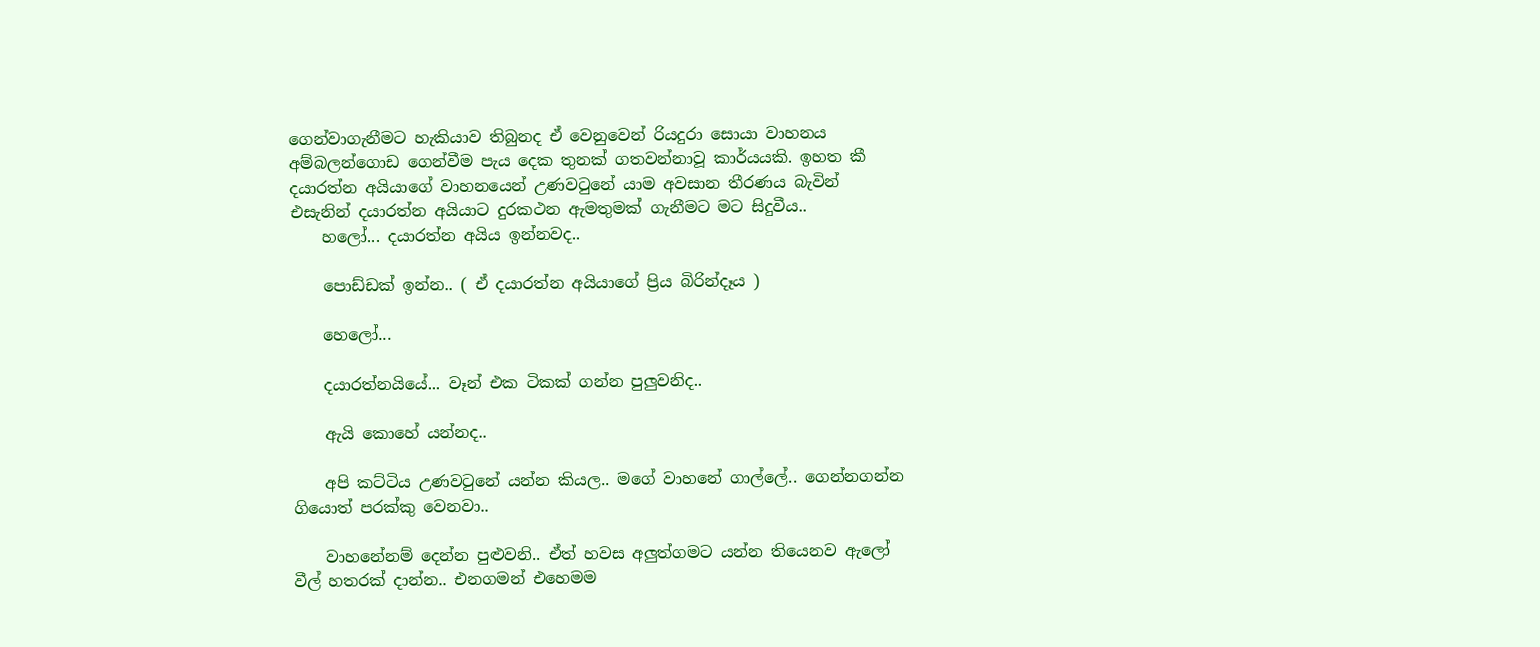ගෙන්වාගැනීමට හැකියාව තිබුනද ඒ වෙනුවෙන් රියදුරා සොයා වාහනය අම්බලන්ගොඩ ගෙන්වීම පැය දෙක තුනක් ගතවන්නාවූ කාර්යයකි. ඉහත කී දයාරත්න අයියාගේ වාහනයෙන් උණවටුනේ යාම අවසාන තීරණය බැවින් එසැනින් දයාරත්න අයියාට දුරකථන ඇමතුමක් ගැනීමට මට සිදුවීය..
    හලෝ... දයාරත්න අයිය ඉන්නවද..

    පොඩ්ඩක් ඉන්න.. ( ඒ දයාරත්න අයියාගේ ප්‍රිය බිරින්දෑය )

    හෙලෝ...

    දයාරත්නයියේ... වෑන් එක ටිකක් ගන්න පුලුවනිද..

    ඇයි කොහේ යන්නද..

    අපි කට්ටිය උණවටුනේ යන්න කියල.. මගේ වාහනේ ගාල්ලේ.. ගෙන්නගන්න ගියොත් පරක්කු වෙනවා..

    වාහනේනම් දෙන්න පුළුවනි.. ඒත් හවස අලුත්ගමට යන්න තියෙනව ඇලෝ වීල් හතරක් දාන්න.. එනගමන් එහෙමම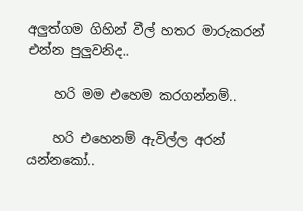අලුත්ගම ගිහින් වීල් හතර මාරුකරන් එන්න පුලුවනිද..

    හරි මම එහෙම කරගන්නම්..

    හරි එහෙනම් ඇවිල්ල අරන් යන්නකෝ..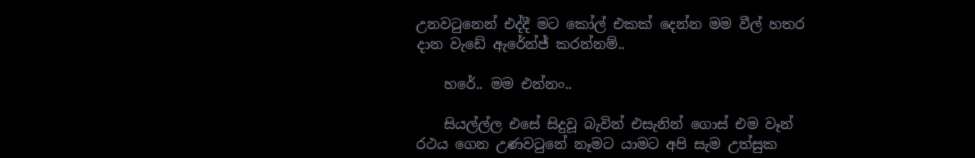උනවටුනෙන් එද්දී මට කෝල් එකක් දෙන්න මම වීල් හතර දාන වැඩේ ඇරේන්ජ් කරන්නම්..

    හරේ.. මම එන්නං..

    සියල්ල්ල එසේ සිදුවූ බැවින් එසැනින් ගොස් එම වෑන් රථය ගෙන උණවටුනේ නෑමට යාමට අපි සැම උත්සුක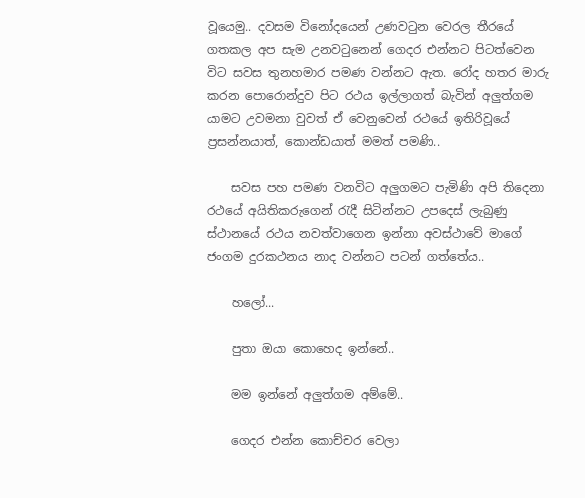වූයෙමු.. දවසම විනෝදයෙන් උණවටුන වෙරල තීරයේ ගතකල අප සැම උනවටුනෙන් ගෙදර එන්නට පිටත්වෙන විට සවස තුනහමාර පමණ වන්නට ඇත. රෝද හතර මාරු කරන පොරොන්දුව පිට රථය ඉල්ලාගත් බැවින් අලුත්ගම යාමට උවමනා වුවත් ඒ වෙනුවෙන් රථයේ ඉතිරිවූයේ ප්‍රසන්නයාත්, කොන්ඩයාත් මමත් පමණි..

    සවස පහ පමණ වනවිට අලුගමට පැමිණි අපි තිදෙනා රථයේ අයිතිකරුගෙන් රැදී සිටින්නට උපදෙස් ලැබුණු ස්ථානයේ රථය නවත්වාගෙන ඉන්නා අවස්ථාවේ මාගේ ජංගම දුරකථනය නාද වන්නට පටන් ගත්තේය..

    හලෝ...

    පුතා ඔයා කොහෙද ඉන්නේ..

    මම ඉන්නේ අලුත්ගම අම්මේ..

    ගෙදර එන්න කොච්චර වෙලා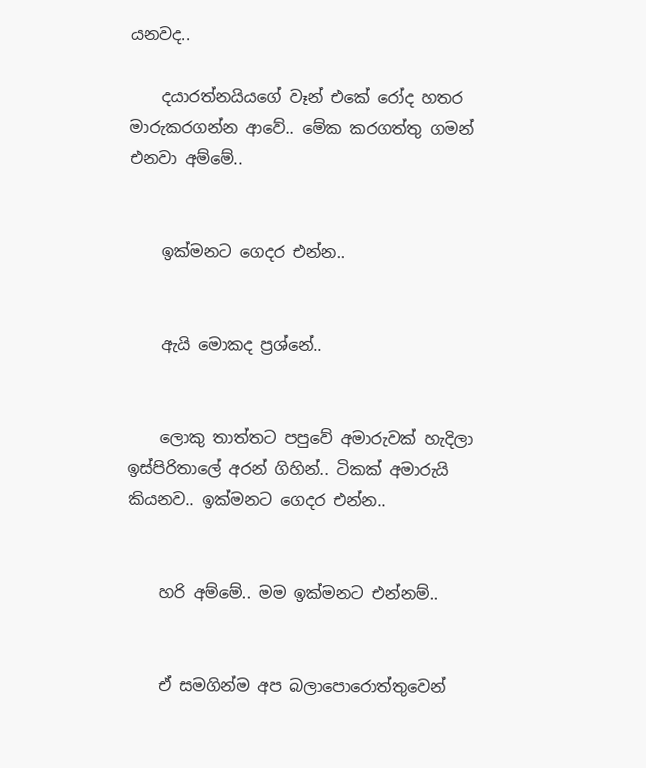යනවද..

    දයාරත්නයියගේ වෑන් එකේ රෝද හතර මාරුකරගන්න ආවේ.. මේක කරගත්තු ගමන් එනවා අම්මේ..


    ඉක්මනට ගෙදර එන්න..


    ඇයි මොකද ප්‍රශ්නේ..


    ලොකු තාත්තට පපුවේ අමාරුවක් හැදිලා ඉස්පිරිතාලේ අරන් ගිහින්.. ටිකක් අමාරුයි කියනව.. ඉක්මනට ගෙදර එන්න..


    හරි අම්මේ.. මම ඉක්මනට එන්නම්..


    ඒ සමගින්ම අප බලාපොරොත්තුවෙන්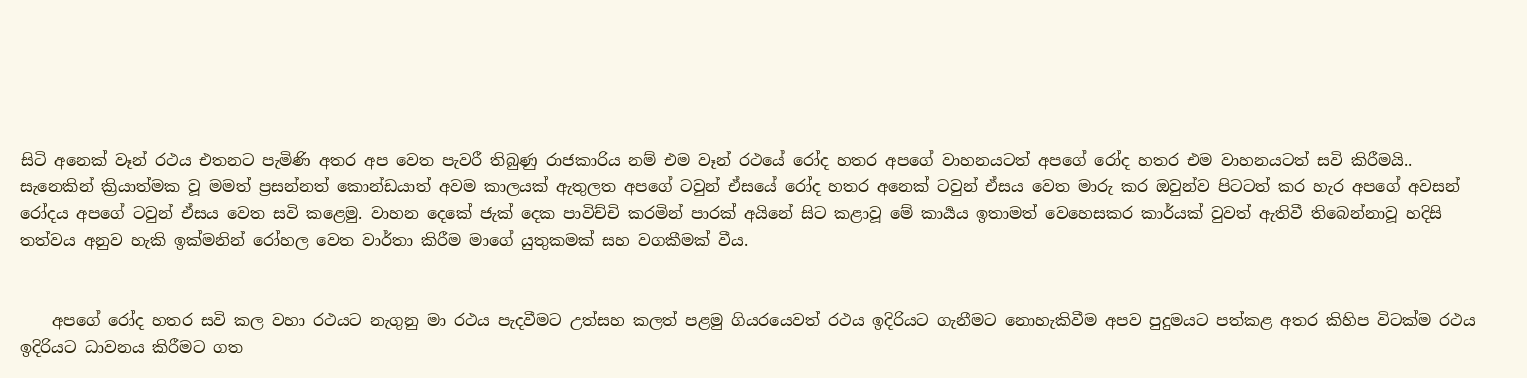සිටි අනෙක් වෑන් රථය එතනට පැමිණි අතර අප වෙත පැවරී තිබුණු රාජකාරිය නම් එම වෑන් රථයේ රෝද හතර අපගේ වාහනයටත් අපගේ රෝද හතර එම වාහනයටත් සවි කිරීමයි.. සැනෙකින් ක්‍රියාත්මක වූ මමත් ප්‍රසන්නත් කොන්ඩයාත් අවම කාලයක් ඇතුලත අපගේ ටවුන් ඒසයේ රෝද හතර අනෙක් ටවුන් ඒසය වෙත මාරු කර ඔවුන්ව පිටටත් කර හැර අපගේ අවසන් රෝදය අපගේ ටවුන් ඒසය වෙත සවි කළෙමු. වාහන දෙකේ ජැක් දෙක පාවිච්චි කරමින් පාරක් අයිනේ සිට කළාවූ මේ කාර්‍යය ඉතාමත් වෙහෙසකර කාර්යක් වුවත් ඇතිවී තිබෙන්නාවූ හදිසි තත්වය අනුව හැකි ඉක්මනින් රෝහල වෙත වාර්තා කිරීම මාගේ යුතුකමක් සහ වගකීමක් වීය.


    අපගේ රෝද හතර සවි කල වහා රථයට නැගුනු මා රථය පැදවීමට උත්සහ කලත් පළමු ගියරයෙවත් රථය ඉදිරියට ගැනීමට නොහැකිවීම අපව පුදුමයට පත්කළ අතර කිහිප විටක්ම රථය ඉදිරියට ධාවනය කිරීමට ගත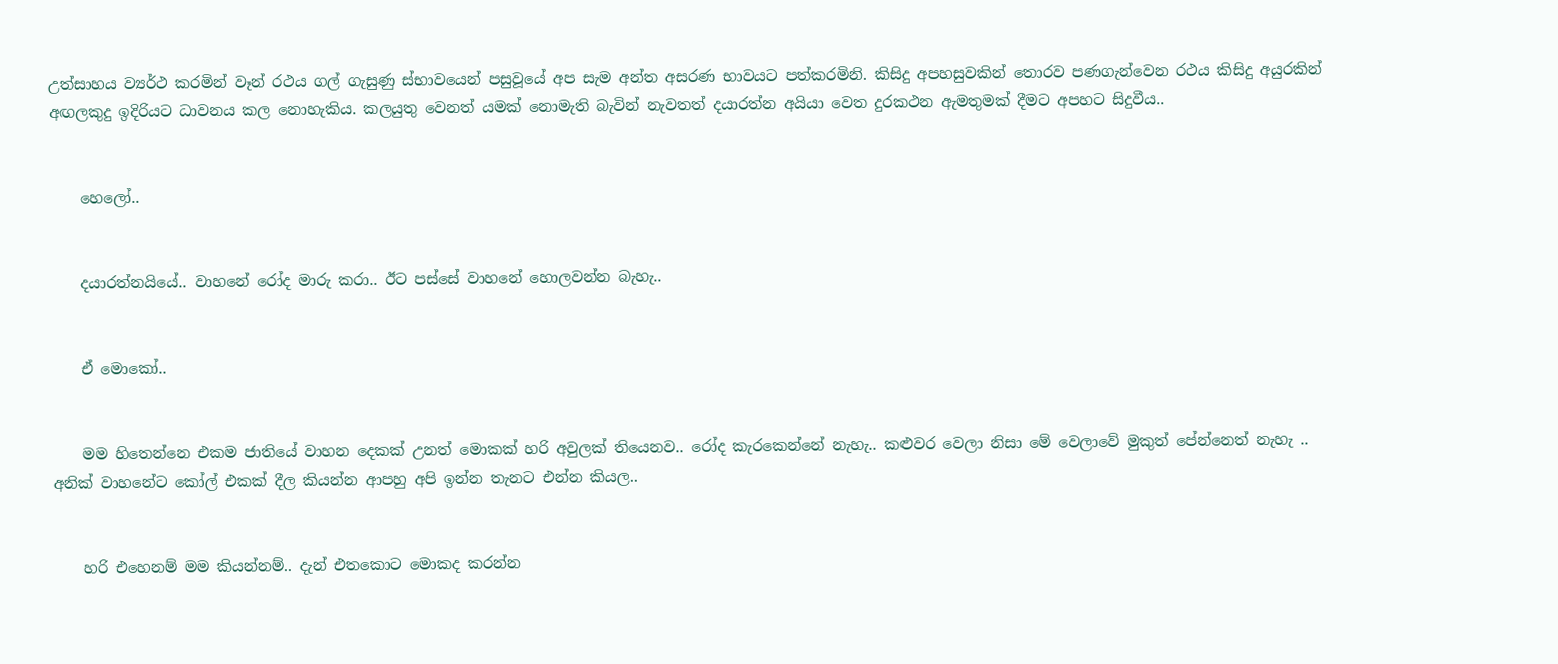උත්සාහය ව්‍යර්ථ කරමින් වෑන් රථය ගල් ගැසුණු ස්භාවයෙන් පසුවූයේ අප සැම අන්ත අසරණ භාවයට පත්කරමිනි. කිසිදු අපහසුවකින් තොරව පණගැන්වෙන රථය කිසිදු අයුරකින් අඟලකුදු ඉදිරියට ධාවනය කල නොහැකිය. කලයුතු වෙනත් යමක් නොමැති බැවින් නැවතත් දයාරත්න අයියා වෙත දුරකථන ඇමතුමක් දීමට අපහට සිදුවීය..


    හෙලෝ..


    දයාරත්නයියේ.. වාහනේ රෝද මාරු කරා.. ඊට පස්සේ වාහනේ හොලවන්න බැහැ..


    ඒ මොකෝ..


    මම හිතෙන්නෙ එකම ජාතියේ වාහන දෙකක් උනත් මොකක් හරි අවුලක් තියෙනව.. රෝද කැරකෙන්නේ නැහැ.. කළුවර වෙලා නිසා මේ වෙලාවේ මුකුත් පේන්නෙත් නැහැ .. අනික් වාහනේට කෝල් එකක් දීල කියන්න ආපහු අපි ඉන්න තැනට එන්න කියල..


    හරි එහෙනම් මම කියන්නම්.. දැන් එතකොට මොකද කරන්න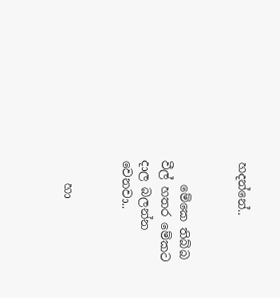හදන්නේ..


    මේකෙ තිබ්බ වීල් හතර මේකට දාල බලන්න වෙනවා..


    හා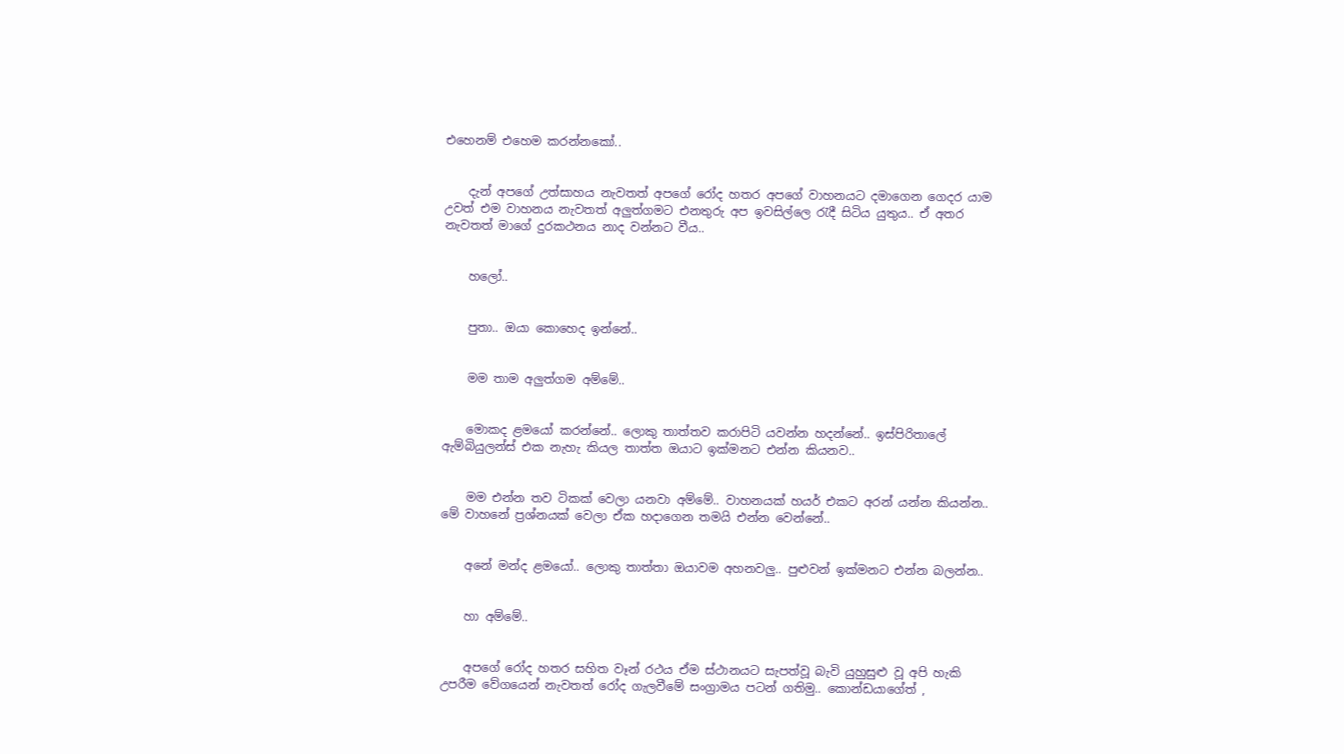එහෙනම් එහෙම කරන්නකෝ..


    දැන් අපගේ උත්සාහය නැවතත් අපගේ රෝද හතර අපගේ වාහනයට දමාගෙන ගෙදර යාම උවත් එම වාහනය නැවතත් අලුත්ගමට එනතුරු අප ඉවසිල්ලෙ රැදී සිටිය යුතුය.. ඒ අතර නැවතත් මාගේ දුරකථනය නාද වන්නට වීය..


    හලෝ..


    පුතා.. ඔයා කොහෙද ඉන්නේ..


    මම තාම අලුත්ගම අම්මේ..


    මොකද ළමයෝ කරන්නේ.. ලොකු තාත්තව කරාපිටි යවන්න හදන්නේ.. ඉස්පිරිතාලේ ඇම්බියුලන්ස් එක නැහැ කියල තාත්ත ඔයාට ඉක්මනට එන්න කියනව..


    මම එන්න තව ටිකක් වෙලා යනවා අම්මේ.. වාහනයක් හයර් එකට අරන් යන්න කියන්න.. මේ වාහනේ ප්‍රශ්නයක් වෙලා ඒක හදාගෙන තමයි එන්න වෙන්නේ..


    අනේ මන්ද ළමයෝ.. ලොකු තාත්තා ඔයාවම අහනවලු.. පුළුවන් ඉක්මනට එන්න බලන්න..


    හා අම්මේ..


    අපගේ රෝද හතර සහිත වෑන් රථය ඒම ස්ථානයට සැපත්වූ බැවි යුහුසුළු වූ අපි හැකි උපරීම වේගයෙන් නැවතත් රෝද ගැලවීමේ සංග්‍රාමය පටන් ගතිමු.. කොන්ඩයාගේත් ,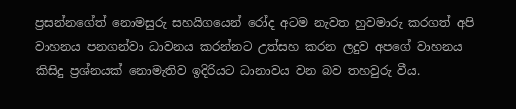ප්‍රසන්නගේත් නොමසුරු සහයිගයෙන් රෝද අටම නැවත හුවමාරු කරගත් අපි වාහනය පනගන්වා ධාවනය කරන්නට උත්සහ කරන ලදුව අපගේ වාහනය කිසිදු ප්‍රශ්නයක් නොමැතිව ඉදිරියට ධානාවය වන බව තහවුරු වීය.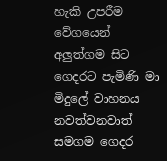හැකි උපරීම වේගයෙන් අලුත්ගම සිට ගෙදරට පැමිණි මා මිදුලේ වාහනය නවත්වනවාත් සමගම ගෙදර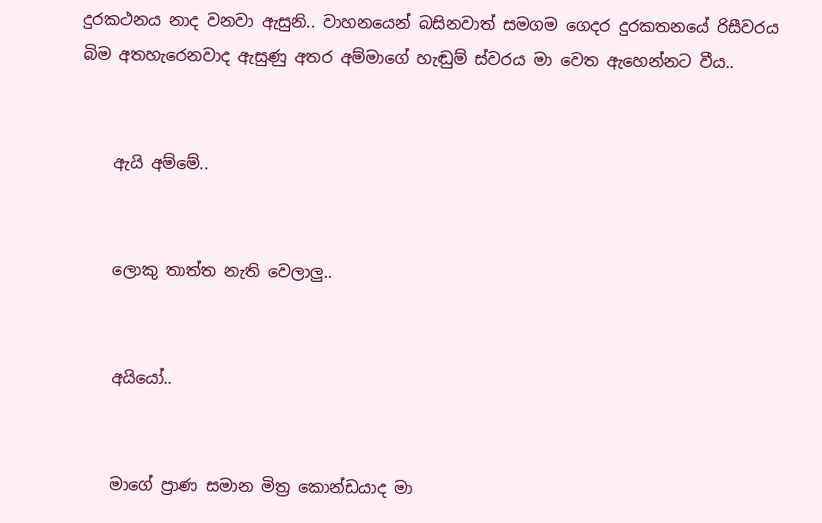දුරකථනය නාද වනවා ඇසුනි.. වාහනයෙන් බසිනවාත් සමගම ගෙදර දුරකතනයේ රිසීවරය බිම අතහැරෙනවාද ඇසුණු අතර අම්මාගේ හැඬුම් ස්වරය මා වෙත ඇහෙන්නට වීය..


    ඇයි අම්මේ..


    ලොකු තාත්ත නැති වෙලාලු..


    අයියෝ..


    මාගේ ප්‍රාණ සමාන මිත්‍ර කොන්ඩයාද මා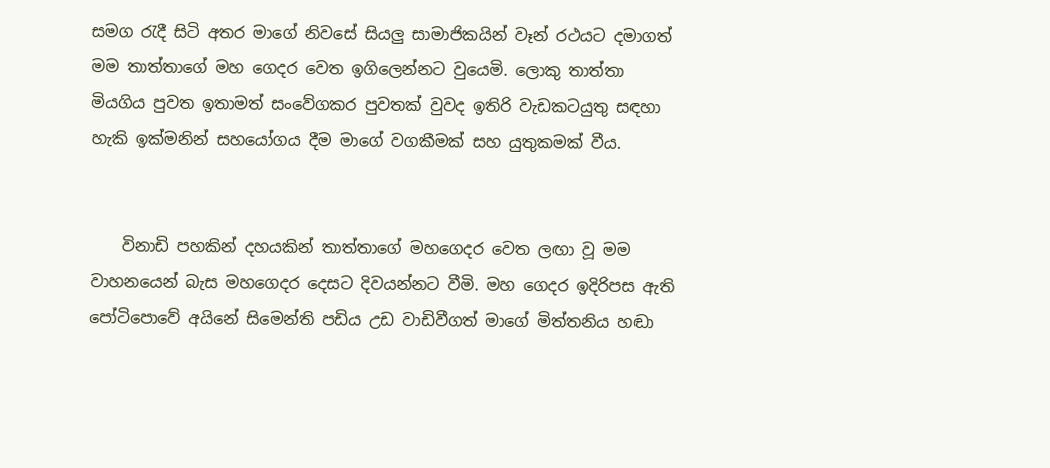සමග රැදී සිටි අතර මාගේ නිවසේ සියලු සාමාජිකයින් වෑන් රථයට දමාගත් මම තාත්තාගේ මහ ගෙදර වෙත ඉගිලෙන්නට වුයෙමි. ලොකු තාත්තා මියගිය පුවත ඉතාමත් සංවේගකර පුවතක් වුවද ඉතිරි වැඩකටයුතු සඳහා හැකි ඉක්මනින් සහයෝගය දීම මාගේ වගකීමක් සහ යුතුකමක් වීය.


    විනාඩි පහකින් දහයකින් තාත්තාගේ මහගෙදර වෙත ලඟා වූ මම වාහනයෙන් බැස මහගෙදර දෙසට දිවයන්නට වීමි. මහ ගෙදර ඉදිරිපස ඇති පෝටිපොවේ අයිනේ සිමෙන්ති පඩිය උඩ වාඩිවීගත් මාගේ මිත්තනිය හඬා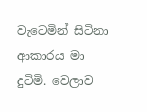වැටෙමින් සිටිනා ආකාරය මා දුටිමි. වෙලාව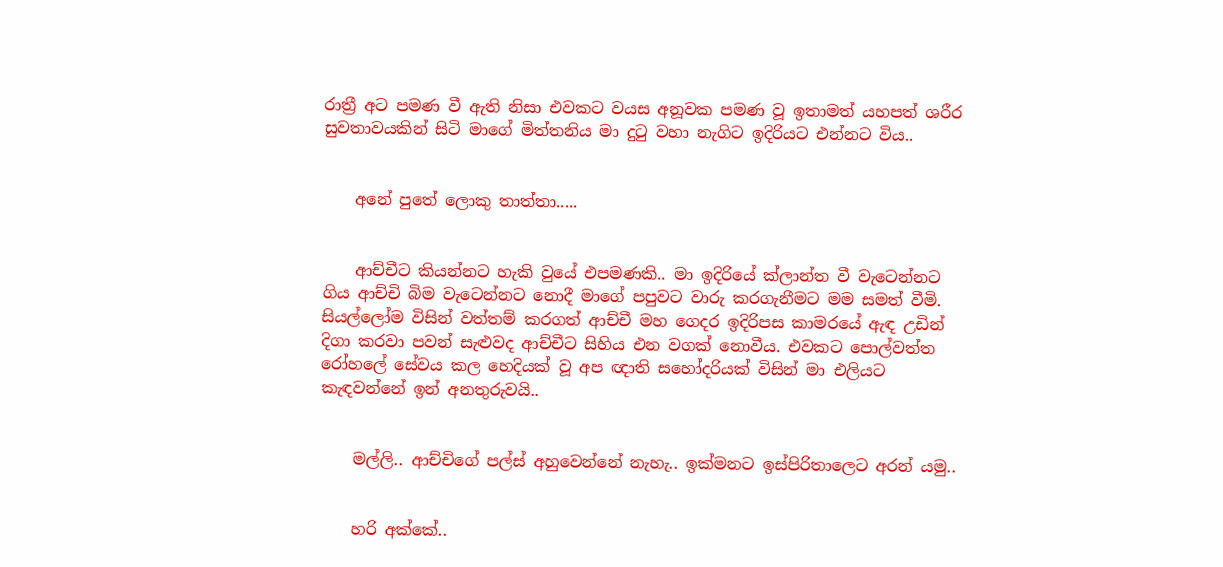රාත්‍රී අට පමණ වී ඇති නිසා එවකට වයස අනූවක පමණ වූ ඉතාමත් යහපත් ශරීර සුවතාවයකින් සිටි මාගේ මිත්තනිය මා දුටු වහා නැගිට ඉදිරියට එන්නට විය..


    අනේ පුතේ ලොකු තාත්තා.....


    ආච්චීට කියන්නට හැකි වුයේ එපමණකි.. මා ඉදිරියේ ක්ලාන්ත වී වැටෙන්නට ගිය ආච්චි බිම වැටෙන්නට නොදී මාගේ පපුවට වාරු කරගැනීමට මම සමත් වීමි. සියල්ලෝම විසින් වත්තම් කරගත් ආච්චී මහ ගෙදර ඉදිරිපස කාමරයේ ඇඳ උඩින් දිගා කරවා පවන් සැළුවද ආච්චීට සිහිය එන වගක් නොවීය. එවකට පොල්වත්ත රෝහලේ සේවය කල හෙදියක් වූ අප ඥාති සහෝදරියක් විසින් මා එලියට කැඳවන්නේ ඉන් අනතුරුවයි..


    මල්ලි.. ආච්චිගේ පල්ස් අහුවෙන්නේ නැහැ.. ඉක්මනට ඉස්පිරිතාලෙට අරන් යමු..


    හරි අක්කේ..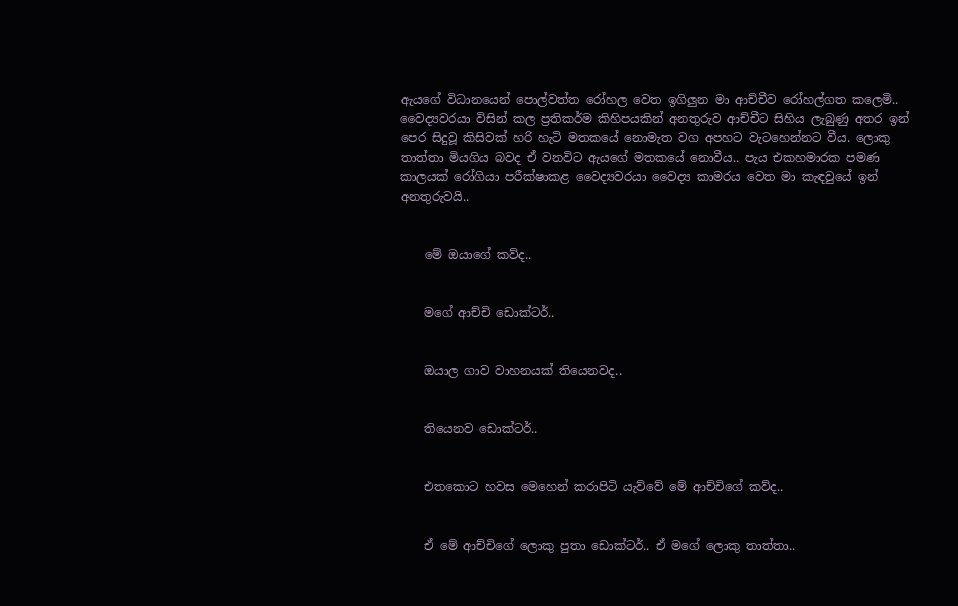ඇයගේ විධානයෙන් පොල්වත්ත රෝහල වෙත ඉගිලුන මා ආච්චීව රෝහල්ගත කලෙමි.. වෛද්‍යවරයා විසින් කල ප්‍රතිකර්ම කිහිපයකින් අනතුරුව ආච්චීට සිහිය ලැබුණු අතර ඉන් පෙර සිදුවූ කිසිවක් හරි හැටි මතකයේ නොමැත වග අපහට වැටහෙන්නට වීය. ලොකු තාත්තා මියගිය බවද ඒ වනවිට ඇයගේ මතකයේ නොවීය.. පැය එකහමාරක පමණ කාලයක් රෝගියා පරීක්ෂාකළ වෛද්‍යවරයා වෛද්‍ය කාමරය වෙත මා කැඳවුයේ ඉන් අනතුරුවයි..


    මේ ඔයාගේ කව්ද..


    මගේ ආච්චි ඩොක්ටර්..


    ඔයාල ගාව වාහනයක් තියෙනවද..


    තියෙනව ඩොක්ටර්..


    එතකොට හවස මෙහෙන් කරාපිටි යැව්වේ මේ ආච්චිගේ කව්ද..


    ඒ මේ ආච්චිගේ ලොකු පුතා ඩොක්ටර්.. ඒ මගේ ලොකු තාත්තා..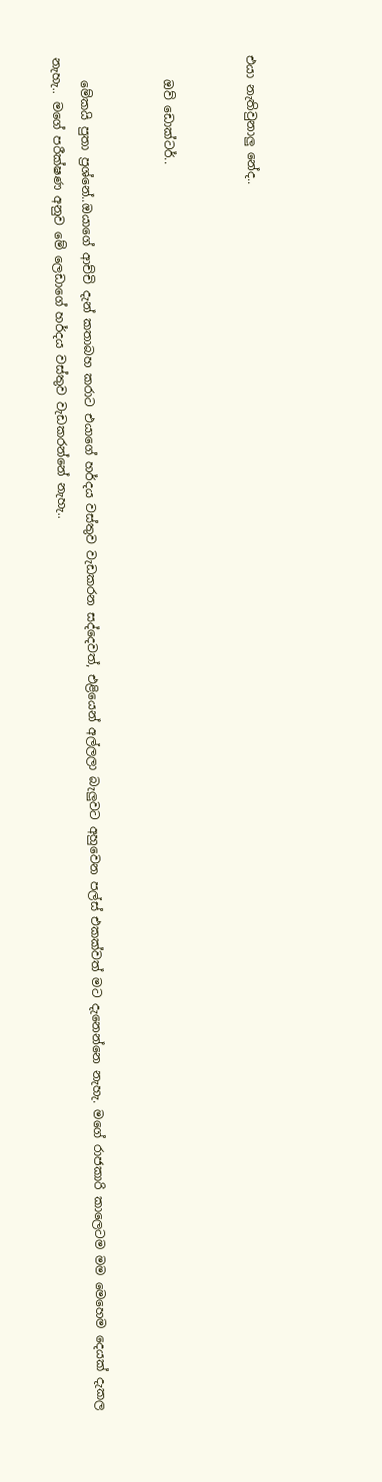එයා නැතිවුනාලු නේද..


    ඔව් ඩොක්ටර්..


    මේකයි පුතා ප්‍රශ්නේ..ඔයාගේ ආච්චි දැන් කතාබහ කරාට එයාගේ හර්දය වස්තුව වැඩකරන සද්දෙවත්, එළියෙන් අල්ලලා බැලුවට අහුවෙන පල්ස් එකක්වත් මට දැනෙන්නෙ නැහැ. මගේ රාජකාරි කාලෙටම මම මෙහෙම දෙයක් දැකල නැහැ.. මගේ පරීක්ෂණ අනුව මේ ලෙඩාගේ හර්දය වස්තුව වැඩකරන්නේ නැහැ..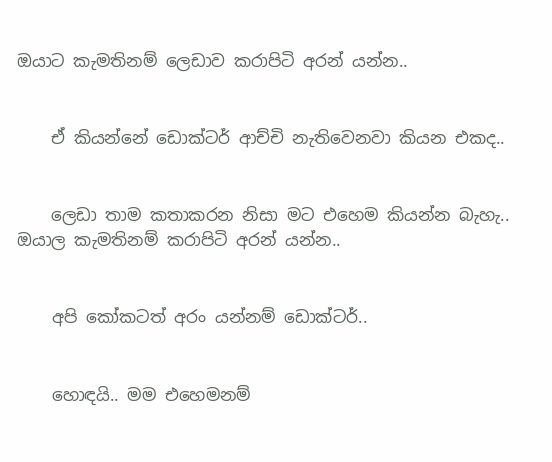ඔයාට කැමතිනම් ලෙඩාව කරාපිටි අරන් යන්න..


    ඒ කියන්නේ ඩොක්ටර් ආච්චි නැතිවෙනවා කියන එකද..


    ලෙඩා තාම කතාකරන නිසා මට එහෙම කියන්න බැහැ.. ඔයාල කැමතිනම් කරාපිටි අරන් යන්න..


    අපි කෝකටත් අරං යන්නම් ඩොක්ටර්..


    හොඳයි.. මම එහෙමනම්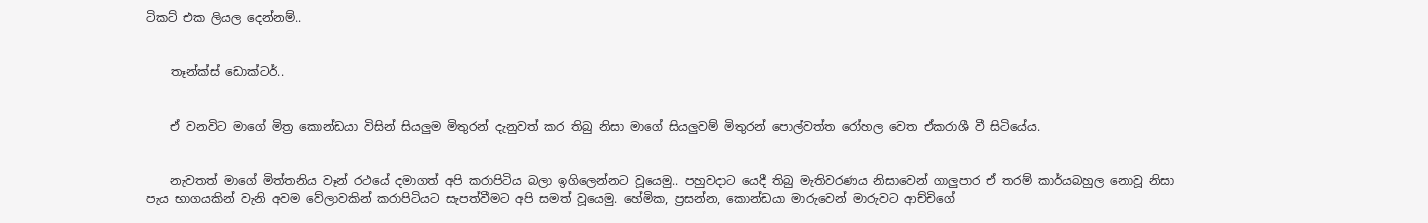ටිකට් එක ලියල දෙන්නම්..


    තෑන්ක්ස් ඩොක්ටර්..


    ඒ වනවිට මාගේ මිත්‍ර කොන්ඩයා විසින් සියලුම මිතුරන් දැනුවත් කර තිබු නිසා මාගේ සියලුවම් මිතුරන් පොල්වත්ත රෝහල වෙත ඒකරාශී වී සිටියේය.


    නැවතත් මාගේ මිත්තනිය වෑන් රථයේ දමාගත් අපි කරාපිටිය බලා ඉගිලෙන්නට වූයෙමු.. පහුවදාට යෙදී තිබු මැතිවරණය නිසාවෙන් ගාලුපාර ඒ තරම් කාර්යබහුල නොවූ නිසා පැය භාගයකින් වැනි අවම වේලාවකින් කරාපිටියට සැපත්වීමට අපි සමත් වූයෙමු. හේමික, ප්‍රසන්න, කොන්ඩයා මාරුවෙන් මාරුවට ආච්චිගේ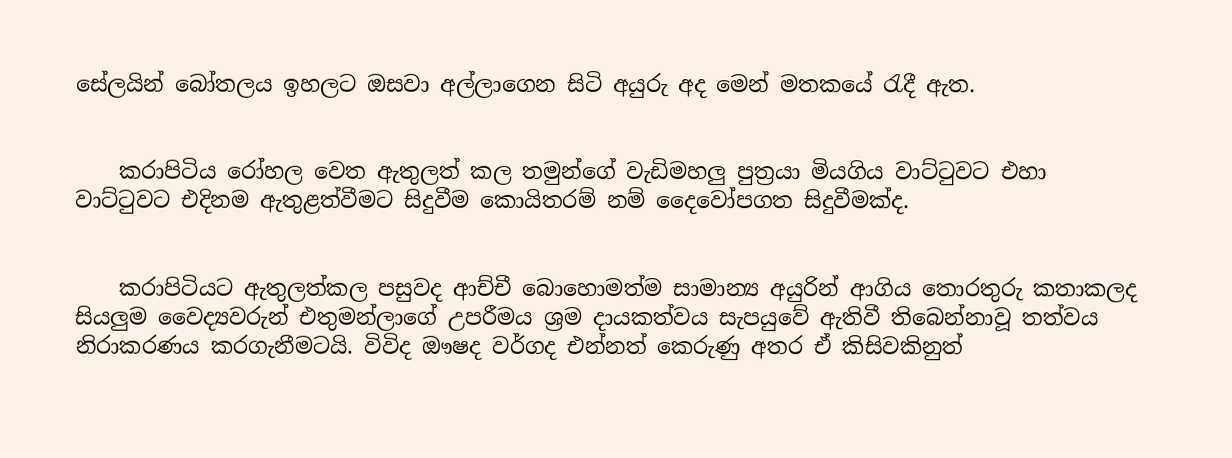සේලයින් බෝතලය ඉහලට ඔසවා අල්ලාගෙන සිටි අයුරු අද මෙන් මතකයේ රැදී ඇත.


    කරාපිටිය රෝහල වෙත ඇතුලත් කල තමුන්ගේ වැඩිමහලු පුත්‍රයා මියගිය වාට්ටුවට එහා වාට්ටුවට එදිනම ඇතුළත්වීමට සිදුවීම කොයිතරම් නම් දෛවෝපගත සිදුවීමක්ද.


    කරාපිටියට ඇතුලත්කල පසුවද ආච්චී බොහොමත්ම සාමාන්‍ය අයුරින් ආගිය තොරතුරු කතාකලද සියලුම වෛද්‍යවරුන් එතුමන්ලාගේ උපරීමය ශ්‍රම දායකත්වය සැපයුවේ ඇතිවී තිබෙන්නාවූ තත්වය නිරාකරණය කරගැනීමටයි. විවිද ඖෂද වර්ගද එන්නත් කෙරුණු අතර ඒ කිසිවකිනුත්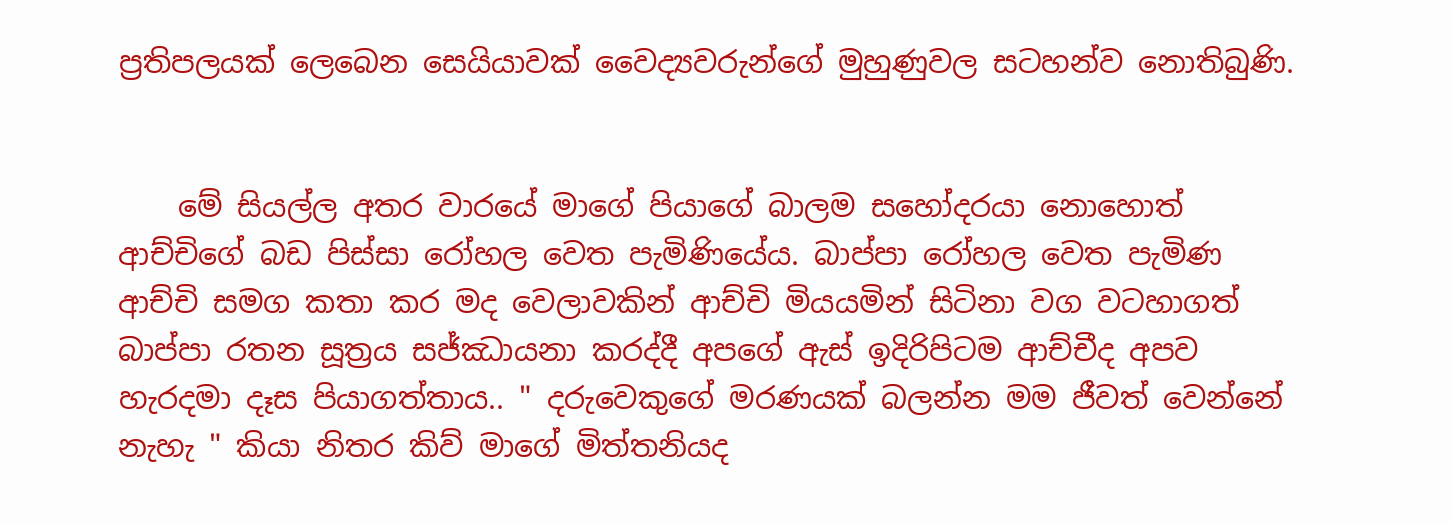ප්‍රතිපලයක් ලෙබෙන සෙයියාවක් වෛද්‍යවරුන්ගේ මුහුණුවල සටහන්ව නොතිබුණි.


    මේ සියල්ල අතර වාරයේ මාගේ පියාගේ බාලම සහෝදරයා නොහොත් ආච්චිගේ බඩ පිස්සා රෝහල වෙත පැමිණියේය. බාප්පා රෝහල වෙත පැමිණ ආච්චි සමග කතා කර මද වෙලාවකින් ආච්චි මියයමින් සිටිනා වග වටහාගත් බාප්පා රතන සූත්‍රය සජ්ඣායනා කරද්දී අපගේ ඇස් ඉදිරිපිටම ආච්චීද අපව හැරදමා දෑස පියාගත්තාය.. " දරුවෙකුගේ මරණයක් බලන්න මම ජීවත් වෙන්නේ නැහැ " කියා නිතර කිව් මාගේ මිත්තනියද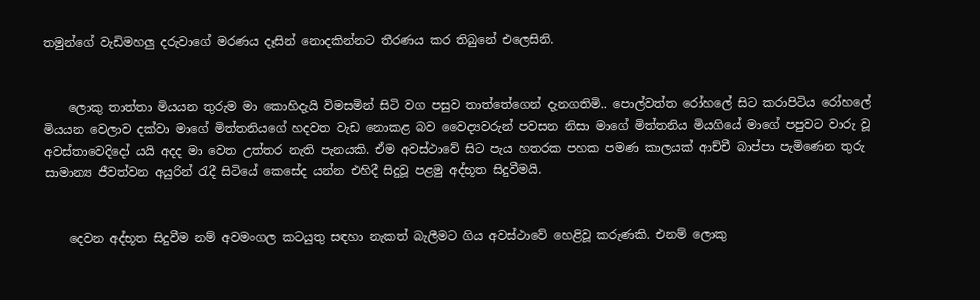තමුන්ගේ වැඩිමහලු දරුවාගේ මරණය දෑසින් නොදකින්නට තීරණය කර තිබුනේ එලෙසිනි.


    ලොකු තාත්තා මියයන තුරුම මා කොහිදැයි විමසමින් සිටි වග පසුව තාත්තේගෙන් දැනගතිමි.. පොල්වත්ත රෝහලේ සිට කරාපිටිය රෝහලේ මියයන වෙලාව දක්වා මාගේ මිත්තනියගේ හදවත වැඩ නොකළ බව වෛද්‍යවරුන් පවසන නිසා මාගේ මිත්තනිය මියගියේ මාගේ පපුවට වාරු වූ අවස්තාවෙදිදෝ යයි අදද මා වෙත උත්තර නැති පැනයකි. ඒම අවස්ථාවේ සිට පැය හතරක පහක පමණ කාලයක් ආච්චී බාප්පා පැමිණෙන තුරු සාමාන්‍ය ජීවත්වන අයුරින් රැදී සිටියේ කෙසේද යන්න එහිදී සිදුවූ පළමු අද්භූත සිදුවීමයි.


    දෙවන අද්භූත සිදුවීම නම් අවමංගල කටයුතු සඳහා නැකත් බැලීමට ගිය අවස්ථාවේ හෙළිවූ කරුණකි. එනම් ලොකු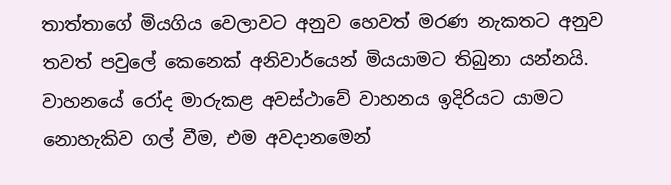තාත්තාගේ මියගිය වෙලාවට අනුව හෙවත් මරණ නැකතට අනුව තවත් පවුලේ කෙනෙක් අනිවාර්යෙන් මියයාමට තිබුනා යන්නයි. වාහනයේ රෝද මාරුකළ අවස්ථාවේ වාහනය ඉදිරියට යාමට නොහැකිව ගල් වීම, එම අවදානමෙන්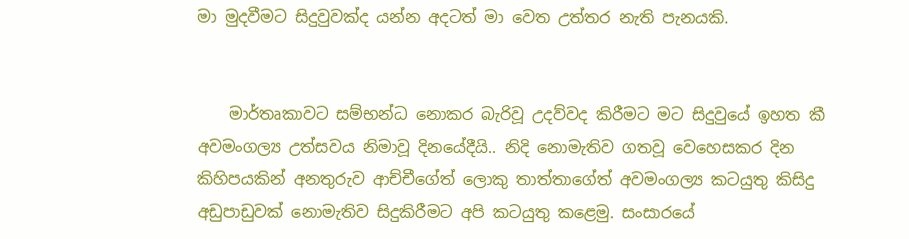මා මුදවීමට සිදුවුවක්ද යන්න අදටත් මා වෙත උත්තර නැති පැනයකි.


    මාර්තෘකාවට සම්භන්ධ නොකර බැරිවූ උදව්වද කිරීමට මට සිදුවුයේ ඉහත කී අවමංගල්‍ය උත්සවය නිමාවූ දිනයේදීයි.. නිදි නොමැතිව ගතවූ වෙහෙසකර දින කිහිපයකින් අනතුරුව ආච්චීගේත් ලොකු තාත්තාගේත් අවමංගල්‍ය කටයුතු කිසිදු අඩුපාඩුවක් නොමැතිව සිදුකිරීමට අපි කටයුතු කළෙමු. සංසාරයේ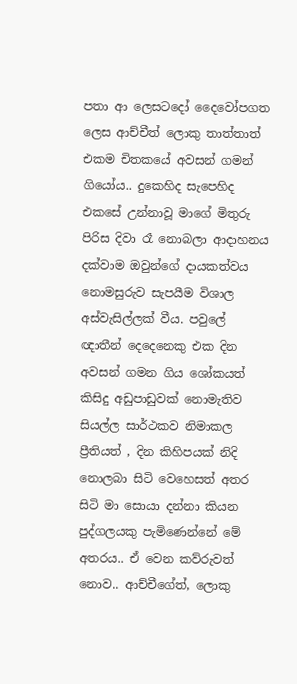පතා ආ ලෙසටදෝ දෛවෝපගත ලෙස ආච්චීත් ලොකු තාත්තාත් එකම චිතකයේ අවසන් ගමන් ගියෝය.. දුකෙහිද සැපෙහිද එකසේ උන්නාවූ මාගේ මිතුරු පිරිස දිවා රෑ නොබලා ආදාහනය දක්වාම ඔවුන්ගේ දායකත්වය නොමසුරුව සැපයීම විශාල අස්වැසිල්ලක් වීය. පවුලේ ඥාතීන් දෙදෙනෙකු එක දින අවසන් ගමන ගිය ශෝකයත් කිසිදු අඩුපාඩුවක් නොමැතිව සියල්ල සාර්ථකව නිමාකල ප්‍රීතියත් , දින කිහිපයක් නිදි නොලබා සිටි වෙහෙසත් අතර සිටි මා සොයා දන්නා කියන පුද්ගලයකු පැමිණෙන්නේ මේ අතරය.. ඒ වෙන කව්රුවත් නොව.. ආච්චීගේත්, ලොකු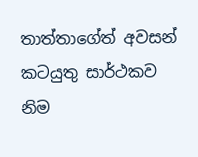තාත්තාගේත් අවසන් කටයුතු සාර්ථකව නිම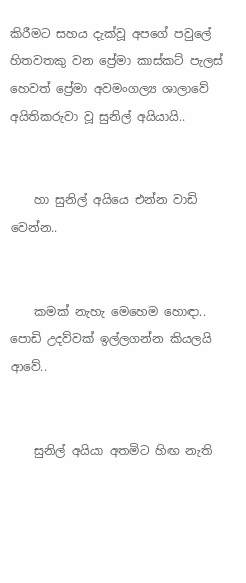කිරීමට සහය දැක්වූ අපගේ පවුලේ හිතවතකු වන ප්‍රේමා කාස්කට් පැලස් හෙවත් ප්‍රේමා අවමංගල්‍ය ශාලාවේ අයිතිකරුවා වූ සුනිල් අයියායි..


    හා සුනිල් අයියෙ එන්න වාඩි වෙන්න..


    කමක් නැහැ මෙහෙම හොඳා.. පොඩි උදව්වක් ඉල්ලගන්න කියලයි ආවේ..


    සුනිල් අයියා අතමිට හිඟ නැති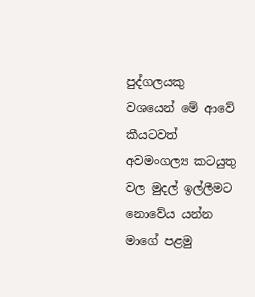පුද්ගලයකු වශයෙන් මේ ආවේ කීයටවත් අවමංගල්‍ය කටයුතු වල මුදල් ඉල්ලීමට නොවේය යන්න මාගේ පළමු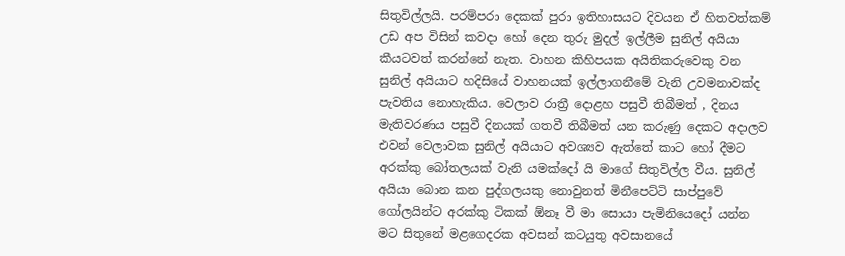සිතුවිල්ලයි. පරම්පරා දෙකක් පුරා ඉතිහාසයට දිවයන ඒ හිතවත්කම් උඩ අප විසින් කවදා හෝ දෙන තුරු මුදල් ඉල්ලීම සුනිල් අයියා කීයටවත් කරන්නේ නැත. වාහන කිහිපයක අයිතිකරුවෙකු වන සුනිල් අයියාට හදිසියේ වාහනයක් ඉල්ලාගනීමේ වැනි උවමනාවක්ද පැවතිය නොහැකිය. වෙලාව රාත්‍රී දොළහ පසුවී තිබීමත් , දිනය මැතිවරණය පසුවී දිනයක් ගතවී තිබීමත් යන කරුණු දෙකට අදාලව එවන් වෙලාවක සුනිල් අයියාට අවශ්‍යව ඇත්තේ කාට හෝ දීමට අරක්කු බෝතලයක් වැනි යමක්දෝ යි මාගේ සිතුවිල්ල වීය. සුනිල් අයියා බොන කන පුද්ගලයකු නොවුනත් මිනීපෙට්ටි සාප්පුවේ ගෝලයින්ට අරක්කු ටිකක් ඕනෑ වී මා සොයා පැමිනියෙදෝ යන්න මට සිතුනේ මළගෙදරක අවසන් කටයුතු අවසානයේ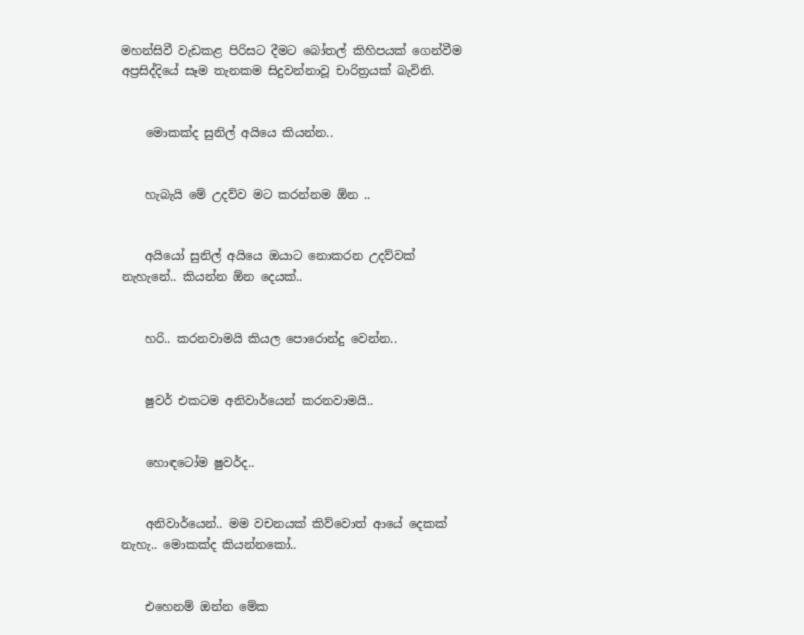මහන්සිවී වැඩකළ පිරිසට දීමට බෝතල් කිහිපයක් ගෙන්වීම අප්‍රසිද්දියේ සෑම තැනකම සිදුවන්නාවූ චාරිත්‍රයක් බැවිනි.


    මොකක්ද සුනිල් අයියෙ කියන්න..


    හැබැයි මේ උදව්ව මට කරන්නම ඕන ..


    අයියෝ සුනිල් අයියෙ ඔයාට නොකරන උදව්වක් නැහැනේ.. කියන්න ඕන දෙයක්..


    හරි.. කරනවාමයි කියල පොරොන්දු වෙන්න..


    ෂුවර් එකටම අනිවාර්යෙන් කරනවාමයි..


    හොඳටෝම ෂුවර්ද..


    අනිවාර්යෙන්.. මම වචනයක් කිව්වොත් ආයේ දෙකක් නැහැ.. මොකක්ද කියන්නකෝ..


    එහෙනම් ඔන්න මේක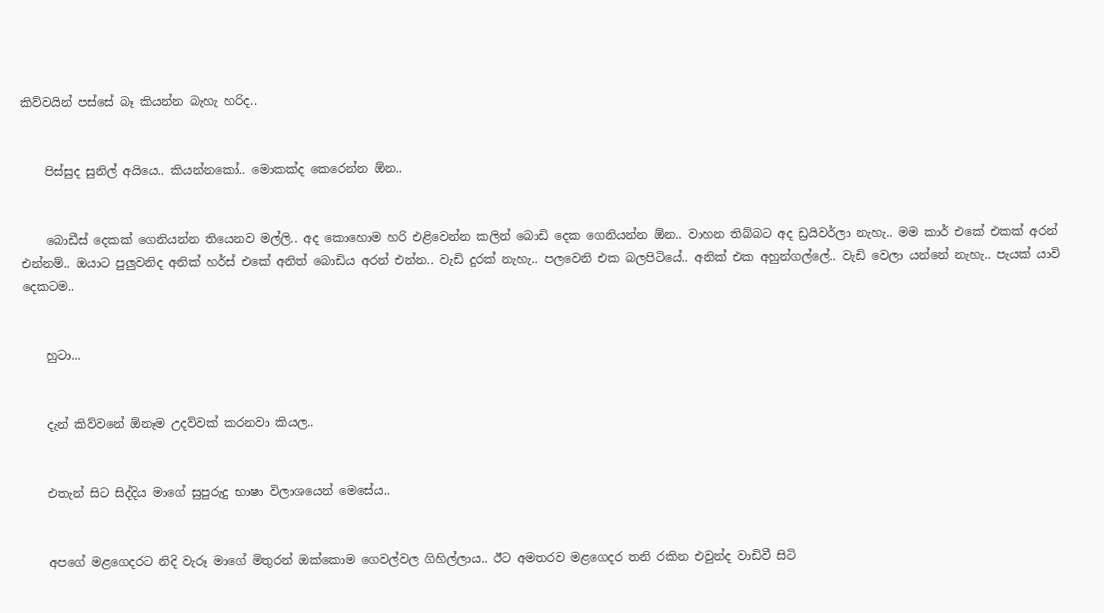කිව්වයින් පස්සේ බෑ කියන්න බැහැ හරිද..


    පිස්සුද සුනිල් අයියෙ.. කියන්නකෝ.. මොකක්ද කෙරෙන්න ඕන..


    බොඩීස් දෙකක් ගෙනියන්න තියෙනව මල්ලි.. අද කොහොම හරි එළිවෙන්න කලින් බොඩි දෙක ගෙනියන්න ඕන.. වාහන තිබ්බට අද ඩ්‍රයිවර්ලා නැහැ.. මම කාර් එකේ එකක් අරන් එන්නම්.. ඔයාට පුලුවනිද අනික් හර්ස් එකේ අනිත් බොඩිය අරන් එන්න.. වැඩි දුරක් නැහැ.. පලවෙනි එක බලපිටියේ.. අනික් එක අහුන්ගල්ලේ.. වැඩි වෙලා යන්නේ නැහැ.. පැයක් යාවි දෙකටම..


    හුටා...


    දැන් කිව්වනේ ඕනෑම උදව්වක් කරනවා කියල..


    එතැන් සිට සිද්දිය මාගේ සුපුරුදු භාෂා විලාශයෙන් මෙසේය..


    අපගේ මළගෙදරට නිදි වැරූ මාගේ මිතුරන් ඔක්කොම ගෙවල්වල ගිහිල්ලාය.. ඊට අමතරව මළගෙදර තනි රකින එවුන්ද වාඩිවී සිටි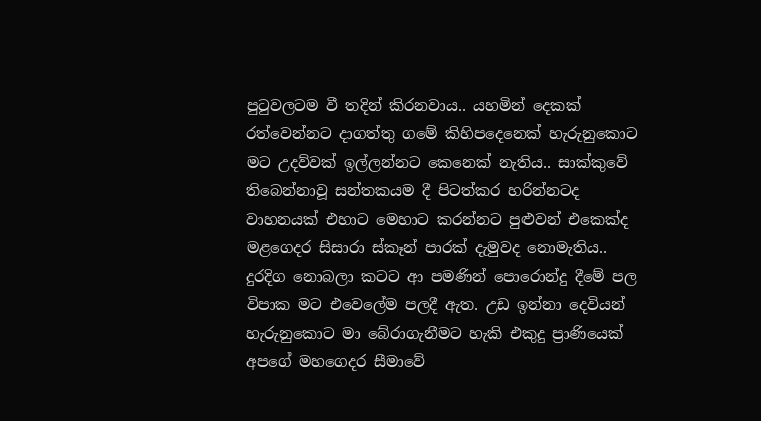පුටුවලටම වී තදින් කිරනවාය.. යහමින් දෙකක් රත්වෙන්නට දාගත්තු ගමේ කිහිපදෙනෙක් හැරුනුකොට මට උදව්වක් ඉල්ලන්නට කෙනෙක් නැතිය.. සාක්කුවේ තිබෙන්නාවූ සන්තකයම දී පිටත්කර හරින්නටද වාහනයක් එහාට මෙහාට කරන්නට පුළුවන් එකෙක්ද මළගෙදර සිසාරා ස්කෑන් පාරක් දැමුවද නොමැතිය.. දුරදිග නොබලා කටට ආ පමණින් පොරොන්දු දීමේ පල විපාක මට එවෙලේම පලදී ඇත. උඩ ඉන්නා දෙවියන් හැරුනුකොට මා බේරාගැනීමට හැකි එකුදු ප්‍රාණියෙක් අපගේ මහගෙදර සීමාවේ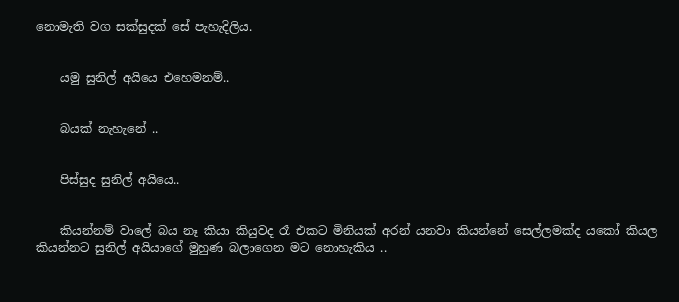නොමැති වග සක්සුදක් සේ පැහැදිලිය.


    යමු සුනිල් අයියෙ එහෙමනම්..


    බයක් නැහැනේ ..


    පිස්සුද සුනිල් අයියෙ..


    කියන්නම් වාලේ බය නෑ කියා කියුවද රෑ එකට මිනියක් අරන් යනවා කියන්නේ සෙල්ලමක්ද යකෝ කියල කියන්නට සුනිල් අයියාගේ මුහුණ බලාගෙන මට නොහැකිය ..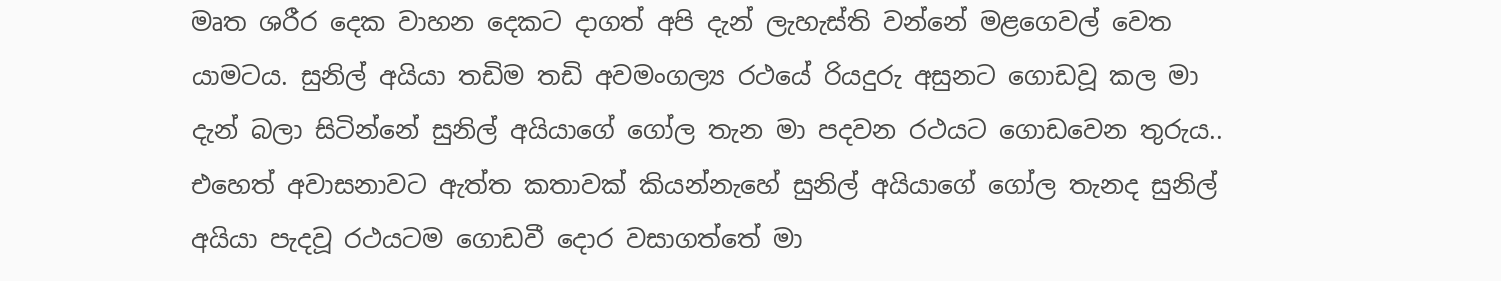මෘත ශරීර දෙක වාහන දෙකට දාගත් අපි දැන් ලැහැස්ති වන්නේ මළගෙවල් වෙත යාමටය. සුනිල් අයියා තඩිම තඩි අවමංගල්‍ය රථයේ රියදුරු අසුනට ගොඩවූ කල මා දැන් බලා සිටින්නේ සුනිල් අයියාගේ ගෝල තැන මා පදවන රථයට ගොඩවෙන තුරුය.. එහෙත් අවාසනාවට ඇත්ත කතාවක් කියන්නැහේ සුනිල් අයියාගේ ගෝල තැනද සුනිල් අයියා පැදවූ රථයටම ගොඩවී දොර වසාගත්තේ මා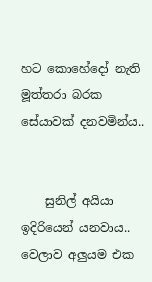හට කොහේදෝ නැති මූත්තරා බරක සේයාවක් දනවමින්ය..


    සුනිල් අයියා ඉදිරියෙන් යනවාය.. වෙලාව අලුයම එක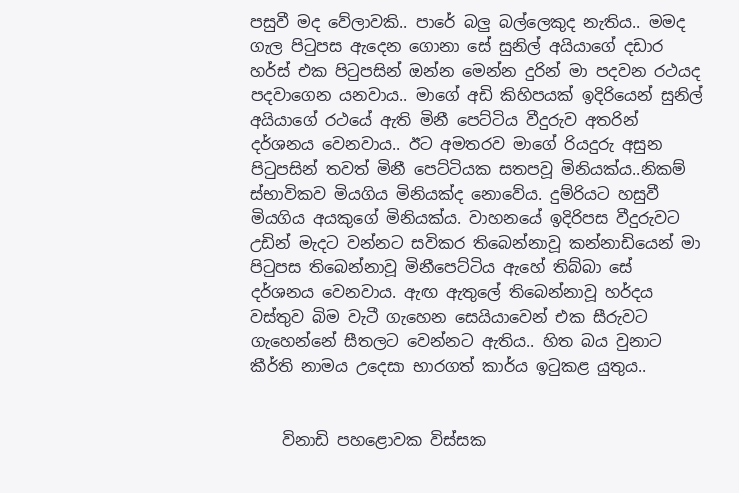පසුවී මද වේලාවකි.. පාරේ බලු බල්ලෙකුද නැතිය.. මමද ගැල පිටුපස ඇදෙන ගොනා සේ සුනිල් අයියාගේ දඩාර හර්ස් එක පිටුපසින් ඔන්න මෙන්න දුරින් මා පදවන රථයද පදවාගෙන යනවාය.. මාගේ අඩි කිහිපයක් ඉදිරියෙන් සුනිල් අයියාගේ රථයේ ඇති මිනී පෙට්ටිය වීදුරුව අතරින් දර්ශනය වෙනවාය.. ඊට අමතරව මාගේ රියදුරු අසුන පිටුපසින් තවත් මිනී පෙට්ටියක සතපවූ මිනියක්ය..නිකම් ස්භාවිකව මියගිය මිනියක්ද නොවේය. දුම්රියට හසුවී මියගිය අයකුගේ මිනියක්ය. වාහනයේ ඉදිරිපස වීදුරුවට උඩින් මැදට වන්නට සවිකර තිබෙන්නාවූ කන්නාඩියෙන් මා පිටුපස තිබෙන්නාවූ මිනීපෙට්ටිය ඇහේ තිබ්බා සේ දර්ශනය වෙනවාය. ඇඟ ඇතුලේ තිබෙන්නාවූ හර්දය වස්තුව බිම වැටී ගැහෙන සෙයියාවෙන් එක සීරුවට ගැහෙන්නේ සීතලට වෙන්නට ඇතිය.. හිත බය වුනාට කීර්ති නාමය උදෙසා භාරගත් කාර්ය ඉටුකළ යුතුය..


    විනාඩි පහළොවක විස්සක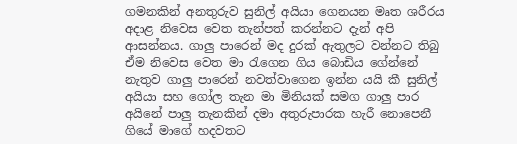ගමනකින් අනතුරුව සුනිල් අයියා ගෙනයන මෘත ශරීරය අදාළ නිවෙස වෙත තැන්පත් කරන්නට දැන් අපි ආසන්නය. ගාලු පාරෙන් මද දුරක් ඇතුලට වන්නට තිබු ඒම නිවෙස වෙත මා රැගෙන ගිය බොඩිය ගේන්නේ නැතුව ගාලු පාරෙන් නවත්වාගෙන ඉන්න යයි කී සුනිල් අයියා සහ ගෝල තැන මා මිනියක් සමග ගාලු පාර අයිනේ පාලු තැනකින් දමා අතුරුපාරක හැරී නොපෙනී ගියේ මාගේ හදවතට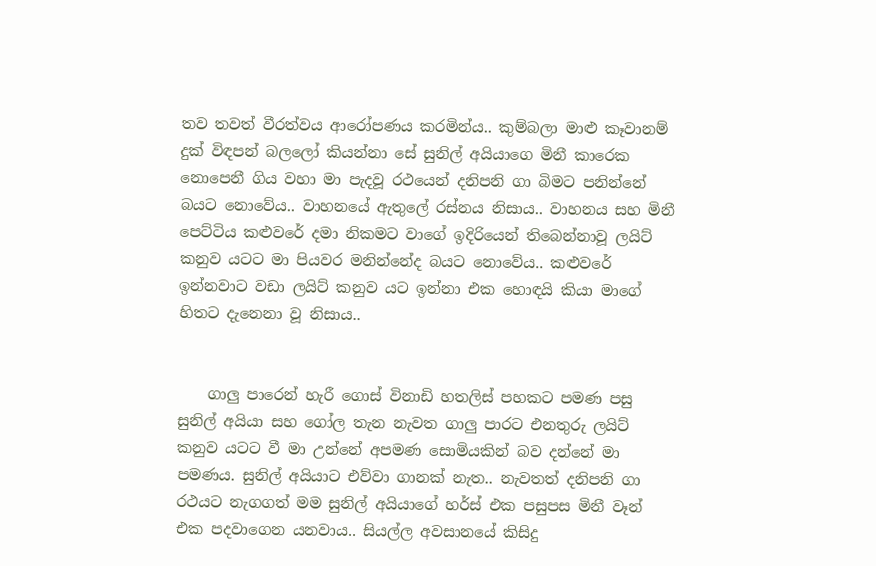තව තවත් වීරත්වය ආරෝපණය කරමින්ය.. කුම්බලා මාළු කෑවානම් දුක් විඳපන් බලලෝ කියන්නා සේ සුනිල් අයියාගෙ මිනී කාරෙක නොපෙනී ගිය වහා මා පැදවූ රථයෙන් දනිපනි ගා බිමට පනින්නේ බයට නොවේය.. වාහනයේ ඇතුලේ රස්නය නිසාය.. වාහනය සහ මිනී පෙට්ටිය කළුවරේ දමා නිකමට වාගේ ඉදිරියෙන් තිබෙන්නාවූ ලයිට් කනුව යටට මා පියවර මනින්නේද බයට නොවේය.. කළුවරේ ඉන්නවාට වඩා ලයිට් කනුව යට ඉන්නා එක හොඳයි කියා මාගේ හිතට දැනෙනා වූ නිසාය..


    ගාලු පාරෙන් හැරී ගොස් විනාඩි හතලිස් පහකට පමණ පසු සුනිල් අයියා සහ ගෝල තැන නැවත ගාලු පාරට එනතුරු ලයිට් කනුව යටට වී මා උන්නේ අපමණ සොමියකින් බව දන්නේ මා පමණය. සුනිල් අයියාට එව්වා ගානක් නැත.. නැවතත් දනිපනි ගා රථයට නැගගත් මම සුනිල් අයියාගේ හර්ස් එක පසුපස මිනී වෑන් එක පදවාගෙන යනවාය.. සියල්ල අවසානයේ කිසිදු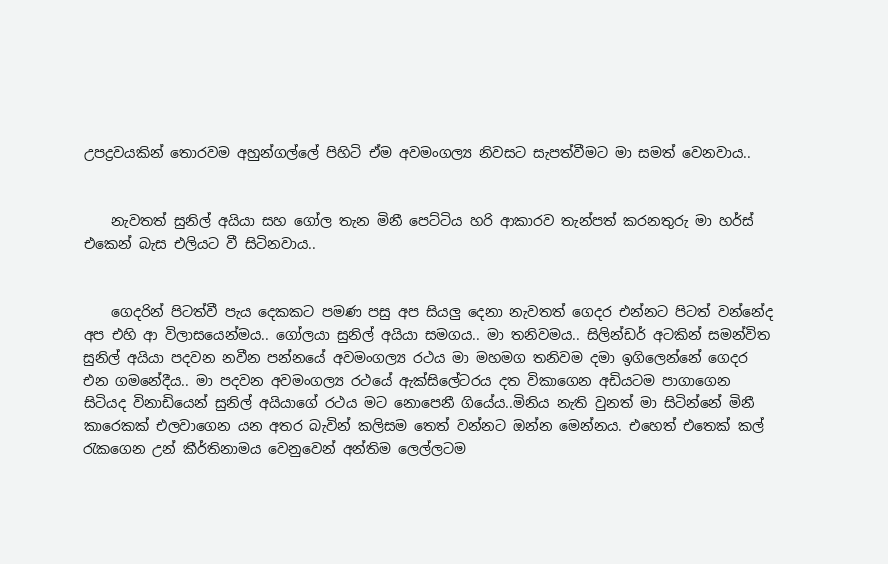උපද්‍රවයකින් තොරවම අහුන්ගල්ලේ පිහිටි ඒම අවමංගල්‍ය නිවසට සැපත්වීමට මා සමත් වෙනවාය..


    නැවතත් සුනිල් අයියා සහ ගෝල තැන මිනී පෙට්ටිය හරි ආකාරව තැන්පත් කරනතුරු මා හර්ස් එකෙන් බැස එලියට වී සිටිනවාය..


    ගෙදරින් පිටත්වී පැය දෙකකට පමණ පසු අප සියලු දෙනා නැවතත් ගෙදර එන්නට පිටත් වන්නේද අප එහි ආ විලාසයෙන්මය.. ගෝලයා සුනිල් අයියා සමගය.. මා තනිවමය.. සිලින්ඩර් අටකින් සමන්විත සුනිල් අයියා පදවන නවීන පන්නයේ අවමංගල්‍ය රථය මා මහමග තනිවම දමා ඉගිලෙන්නේ ගෙදර එන ගමනේදීය.. මා පදවන අවමංගල්‍ය රථයේ ඇක්සිලේටරය දත විකාගෙන අඩියටම පාගාගෙන සිටියද විනාඩියෙන් සුනිල් අයියාගේ රථය මට නොපෙනී ගියේය..මිනිය නැති වුනත් මා සිටින්නේ මිනී කාරෙකක් එලවාගෙන යන අතර බැවින් කලිසම තෙත් වන්නට ඔන්න මෙන්නය. එහෙත් එතෙක් කල් රැකගෙන උන් කීර්තිනාමය වෙනුවෙන් අන්තිම ලෙල්ලටම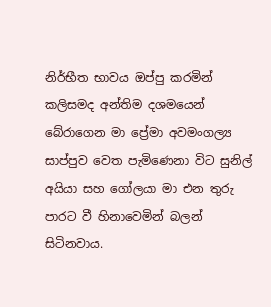නිර්භීත භාවය ඔප්පු කරමින් කලිසමද අන්තිම දශමයෙන් බේරාගෙන මා ප්‍රේමා අවමංගල්‍ය සාප්පුව වෙත පැමිණෙනා විට සුනිල් අයියා සහ ගෝලයා මා එන තුරු පාරට වී හිනාවෙමින් බලන් සිටිනවාය.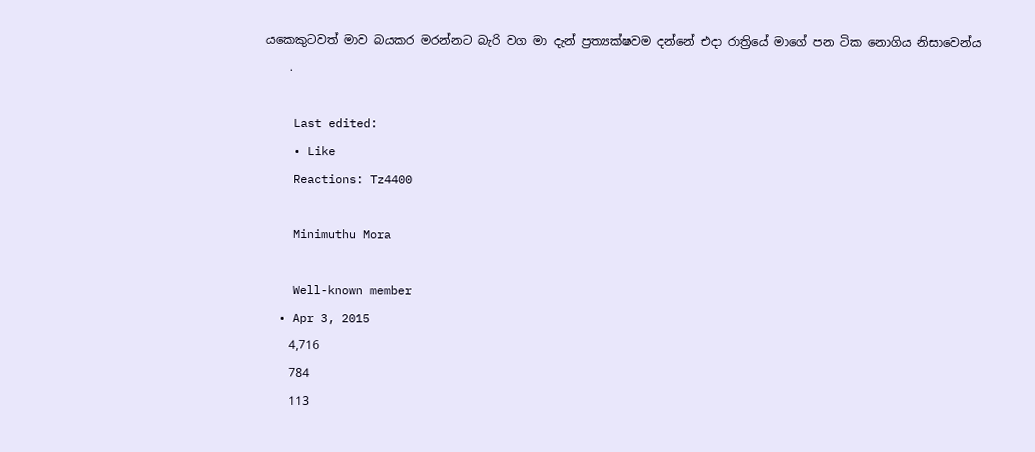යකෙකුටවත් මාව බයකර මරන්නට බැරි වග මා දැන් ප්‍රත්‍යක්ෂවම දන්නේ එදා රාත්‍රියේ මාගේ පන ටික නොගිය නිසාවෙන්ය
    .

    Last edited:
    • Like
    Reactions: Tz4400

    Minimuthu Mora

    Well-known member
  • Apr 3, 2015
    4,716
    784
    113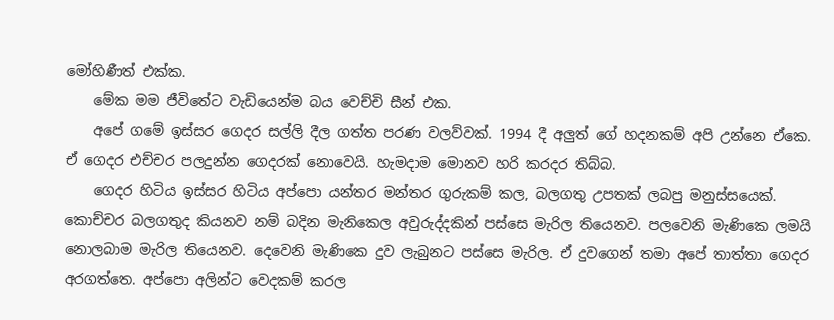මෝහිණීත් එක්ක.
    මේක මම ජීවිතේට වැඩියෙන්ම බය වෙච්චි සීන් එක.
    අපේ ගමේ ඉස්සර ගෙදර සල්ලි දීල ගත්ත පරණ වලව්වක්. 1994 දී අලුත් ගේ හදනකම් අපි උන්නෙ ඒකෙ. ඒ ගෙදර එච්චර පලදුන්න ගෙදරක් නොවෙයි. හැමදාම මොනව හරි කරදර තිබ්බ.
    ගෙදර හිටිය ඉස්සර හිටිය අප්පො යන්තර මන්තර ගුරුකම් කල, බලගතු උපතක් ලබපු මනුස්සයෙක්. කොච්චර බලගතුද කියනව නම් බදින මැනිකෙල අවුරුද්දකින් පස්සෙ මැරිල තියෙනව. පලවෙනි මැණිකෙ ලමයි නොලබාම මැරිල තියෙනව. දෙවෙනි මැණිකෙ දුව ලැබුනට පස්සෙ මැරිල. ඒ දුවගෙන් තමා අපේ තාත්තා ගෙදර අරගත්තෙ. අප්පො අලින්ට වෙදකම් කරල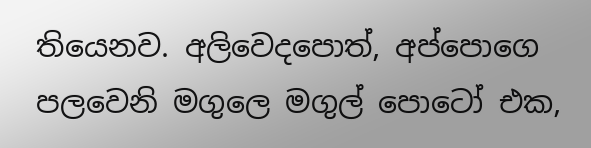තියෙනව. අලිවෙදපොත්, අප්පොගෙ පලවෙනි මගුලෙ මගුල් පොටෝ එක,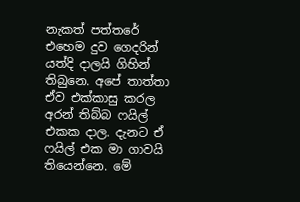නැකත් පත්තරේ එහෙම දුව ගෙදරින් යත්දි දාලයි ගිහින් තිබුනෙ. අපේ තාත්තා ඒව එක්කාසු කරල අරන් තිබ්බ ෆයිල් එකක දාල. දැනට ඒ ෆයිල් එක මා ගාවයි තියෙන්නෙ. මේ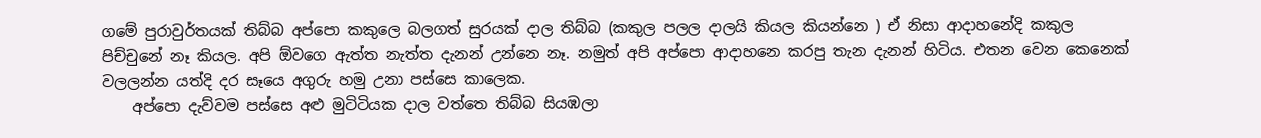ගමේ පුරාවුර්තයක් තිබ්බ අප්පො කකුලෙ බලගත් සුරයක් දාල තිබ්බ (කකුල පලල දාලයි කියල කියන්නෙ ) ඒ නිසා ආදාහනේදි කකුල පිච්චුනේ නෑ කියල. අපි ඕවගෙ ඇත්ත නැත්ත දැනන් උන්නෙ නෑ. නමුත් අපි අප්පො ආදාහනෙ කරපු තැන දැනන් හිටිය. එතන වෙන කෙනෙක් වලලන්න යත්දි දර සෑයෙ අගුරු හමු උනා පස්සෙ කාලෙක.
    අප්පො දැව්වම පස්සෙ අළු මුටිටියක දාල වත්තෙ තිබ්බ සියඹලා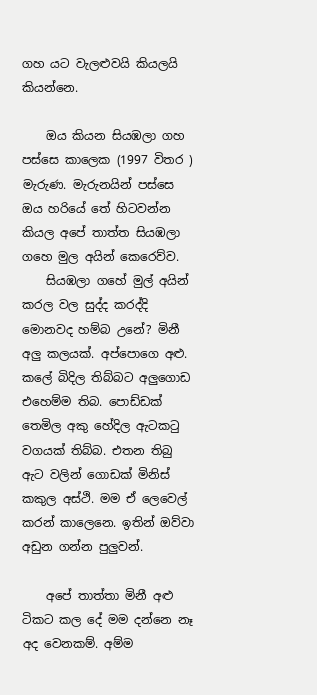ගහ යට වැලළුවයි කියලයි කියන්නෙ.

    ඔය කියන සියඹලා ගහ පස්සෙ කාලෙක (1997 විතර ) මැරුණ. මැරුනයින් පස්සෙ ඔය හරියේ තේ හිටවන්න කියල අපේ තාත්ත සියඹලා ගහෙ මුල අයින් කෙරෙව්ව.
    සියඹලා ගහේ මුල් අයින් කරල වල සුද්ද කරද්දි මොනවද හම්බ උනේ? මිනී අලු කලයක්. අප්පොගෙ අළු. කලේ බිදිල තිබ්බට අලුගොඩ එහෙම්ම තිබ. පොඩ්ඩක් තෙමිල අකු හේදිල ඇටකටු වගයක් තිබ්බ. එතන තිබු ඇට වලින් ගොඩක් මිනිස් කකුල අස්ථි. මම ඒ ලෙවෙල් කරන් කාලෙනෙ. ඉතින් ඔව්වා අඩුන ගන්න පුලුවන්.

    අපේ තාත්තා මිනී අළු ටිකට කල දේ මම දන්නෙ නෑ අද වෙනකම්. අම්ම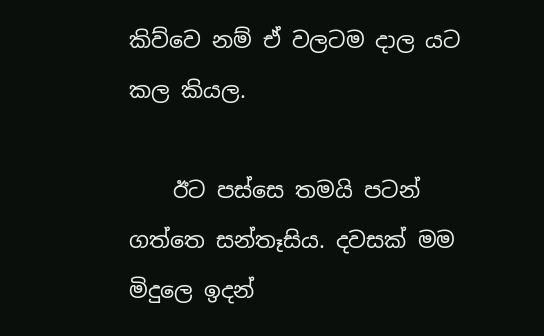කිව්වෙ නම් ඒ වලටම දාල යට කල කියල.

    ඊට පස්සෙ තමයි පටන් ගත්තෙ සන්තෑසිය. දවසක් මම මිදුලෙ ඉදන්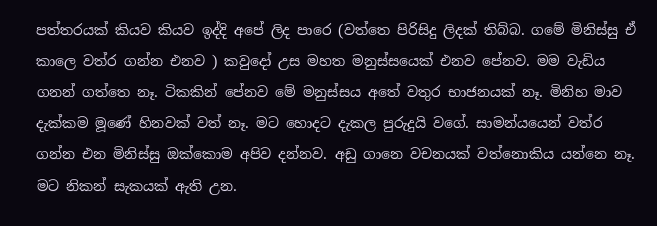පත්තරයක් කියව කියව ඉද්දි අපේ ලිද පාරෙ (වත්තෙ පිරිසිදු ලිදක් තිබ්බ. ගමේ මිනිස්සු ඒ කාලෙ වත්ර ගන්න එනව ) කවුදෝ උස මහත මනුස්සයෙක් එනව පේනව. මම වැඩිය ගනන් ගත්තෙ නෑ. ටිකකින් පේනව මේ මනුස්සය අතේ වතුර භාජනයක් නෑ. මිනිහ මාව දැක්කම මූණේ හිනවක් වත් නෑ. මට හොදට දැකල පුරුදුයි වගේ. සාමන්යයෙන් වත්ර ගන්න එන මිනිස්සු ඔක්කොම අපිව දන්නව. අඩු ගානෙ වචනයක් වත්නොකිය යන්නෙ නෑ. මට නිකන් සැකයක් ඇති උන.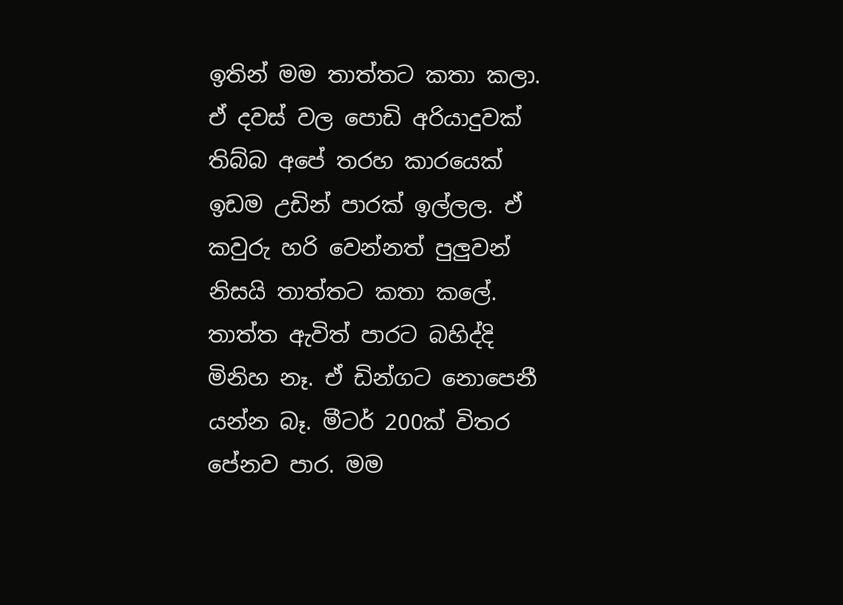ඉතින් මම තාත්තට කතා කලා. ඒ දවස් වල පොඩි අරියාදුවක් තිබ්බ අපේ තරහ කාරයෙක් ඉඩම උඩින් පාරක් ඉල්ලල. ඒ කවුරු හරි වෙන්නත් පුලුවන් නිසයි තාත්තට කතා කලේ. තාත්ත ඇවිත් පාරට බහිද්දි මිනිහ නෑ. ඒ ඩින්ගට නොපෙනී යන්න බෑ. මීටර් 200ක් විතර පේනව පාර. මම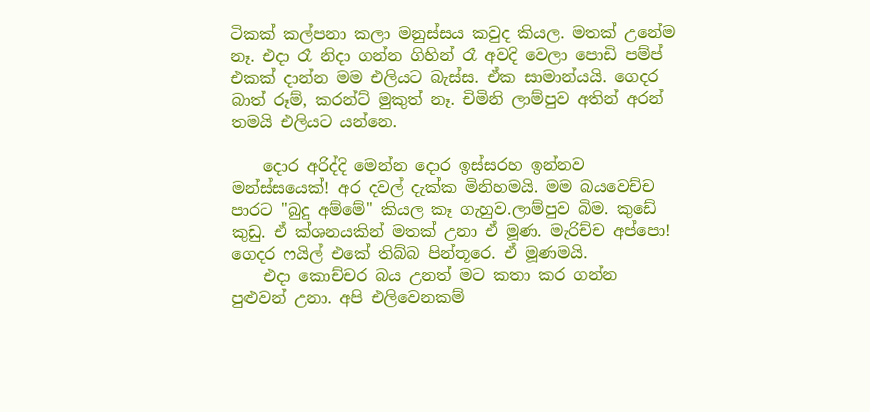ටිකක් කල්පනා කලා මනුස්සය කවුද කියල. මතක් උනේම නෑ. එදා රෑ නිදා ගන්න ගිහින් රෑ අවදි වෙලා පොඩි පම්ප් එකක් දාන්න මම එලියට බැස්ස. ඒක සාමාන්යයි. ගෙදර බාත් රූම්, කරන්ට් මුකුත් නෑ. චිමිනි ලාම්පුව අතින් අරන් තමයි එලියට යන්නෙ.

    දොර අරිද්දි මෙන්න දොර ඉස්සරහ ඉන්නව මන්ස්සයෙක්! අර දවල් දැක්ක මිනිහමයි. මම බයවෙච්ච පාරට "බුදු අම්මේ" කියල කෑ ගැහුව.ලාම්පුව බිම. කුඩේ කුඩු. ඒ ක්ශනයකින් මතක් උනා ඒ මූණ. මැරිච්ච අප්පො! ගෙදර ෆයිල් එකේ තිබ්බ පින්තූරෙ. ඒ මූණමයි.
    එදා කොච්චර බය උනත් මට කතා කර ගන්න පුළුවන් උනා. අපි එලිවෙනකම්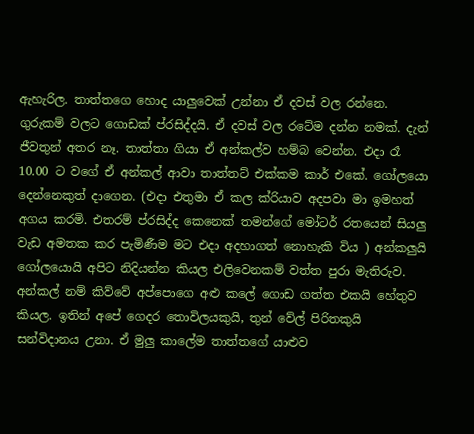ඇහැරිල. තාත්තගෙ හොද යාලුවෙක් උන්නා ඒ දවස් වල රන්නෙ. ගුරුකම් වලට ගොඩක් ප්රසිද්දයි. ඒ දවස් වල රටේම දන්න නමක්. දැන් ජීවතුන් අතර නෑ. තාත්තා ගියා ඒ අන්කල්ව හම්බ වෙන්න. එදා රෑ 10.00 ට වගේ ඒ අන්කල් ආවා තාත්තට් එක්කම කාර් එකේ. ගෝලයො දෙන්නෙකුත් දාගෙන. (එදා එතුමා ඒ කල ක්රියාව අදපවා මා ඉමහත් අගය කරමි. එතරම් ප්රසිද්ද කෙනෙක් තමන්ගේ මෝටර් රතයෙන් සියලු වැඩ අමතක කර පැමිණීම මට එදා අදහාගත් නොහැකි විය ) අන්කලුයි ගෝලයොයි අපිට නිදියන්න කියල එලිවෙනකම් වත්ත පුරා මැතිරුව. අන්කල් නම් කිව්වේ අප්පොගෙ අළු කලේ ගොඩ ගත්ත එකයි හේතුව කියල. ඉතින් අපේ ගෙදර තොවිලයකුයි, තුන් වේල් පිරිතකුයි සන්විදානය උනා. ඒ මුලු කාලේම තාත්තගේ යාළුව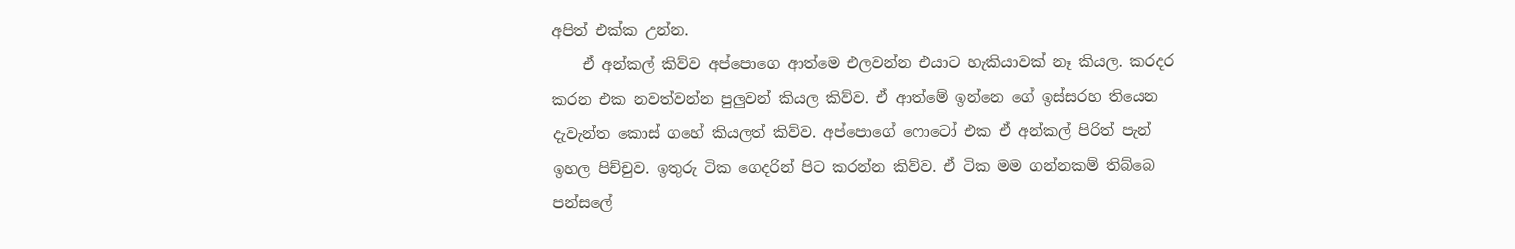අපිත් එක්ක උන්න.
    ඒ අන්කල් කිව්ව අප්පොගෙ ආත්මෙ එලවන්න එයාට හැකියාවක් නෑ කියල. කරදර කරන එක නවත්වන්න පුලුවන් කියල කිව්ව. ඒ ආත්මේ ඉන්නෙ ගේ ඉස්සරහ තියෙන දැවැන්ත කොස් ගහේ කියලත් කිව්ව. අප්පොගේ ෆොටෝ එක ඒ අන්කල් පිරිත් පැන් ඉහල පිච්චුව. ඉතුරු ටික ගෙදරින් පිට කරන්න කිව්ව. ඒ ටික මම ගන්නකම් තිබ්බෙ පන්සලේ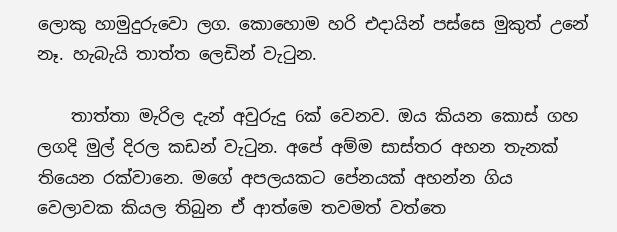ලොකු හාමුදුරුවො ලග. කොහොම හරි එදායින් පස්සෙ මුකුත් උනේ නෑ. හැබැයි තාත්ත ලෙඩින් වැටුන.

    තාත්තා මැරිල දැන් අවුරුදු 6ක් වෙනව. ඔය කියන කොස් ගහ ලගදි මුල් දිරල කඩන් වැටුන. අපේ අම්ම සාස්තර අහන තැනක් තියෙන රක්වානෙ. මගේ අපලයකට පේනයක් අහන්න ගිය වෙලාවක කියල තිබුන ඒ ආත්මෙ තවමත් වත්තෙ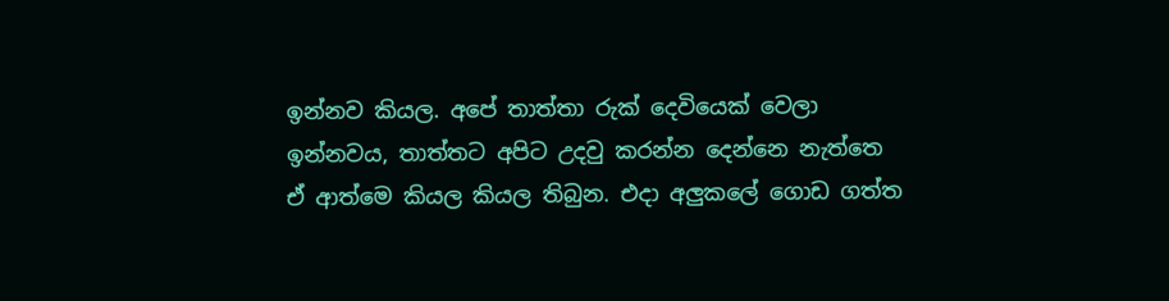ඉන්නව කියල. අපේ තාත්තා රුක් දෙවියෙක් වෙලා ඉන්නවය, තාත්තට අපිට උදවු කරන්න දෙන්නෙ නැත්තෙ ඒ ආත්මෙ කියල කියල තිබුන. එදා අලුකලේ ගොඩ ගත්ත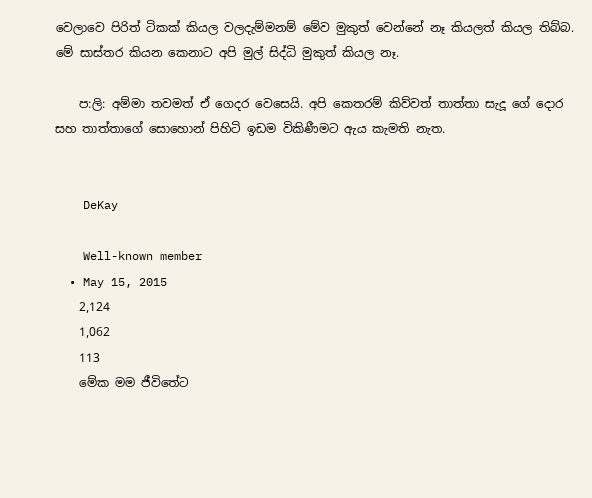වෙලාවෙ පිරිත් ටිකක් කියල වලදැම්මනම් මේව මුකුත් වෙන්නේ නෑ කියලත් කියල තිබ්බ. මේ සාස්තර කියන කෙනාට අපි මුල් සිද්ධි මුකුත් කියල නෑ.

    ප:ලි: අම්මා තවමත් ඒ ගෙදර වෙසෙයි. අපි කෙතරම් කිව්වත් තාත්තා සැදූ ගේ දොර සහ තාත්තාගේ සොහොන් පිහිටි ඉඩම විකිණීමට ඇය කැමති නැත.


    DeKay

    Well-known member
  • May 15, 2015
    2,124
    1,062
    113
    මේක මම ජීවිතේට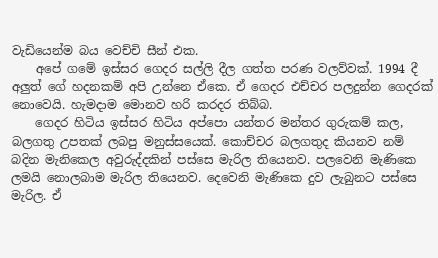වැඩියෙන්ම බය වෙච්චි සීන් එක.
    අපේ ගමේ ඉස්සර ගෙදර සල්ලි දීල ගත්ත පරණ වලව්වක්. 1994 දී අලුත් ගේ හදනකම් අපි උන්නෙ ඒකෙ. ඒ ගෙදර එච්චර පලදුන්න ගෙදරක් නොවෙයි. හැමදාම මොනව හරි කරදර තිබ්බ.
    ගෙදර හිටිය ඉස්සර හිටිය අප්පො යන්තර මන්තර ගුරුකම් කල, බලගතු උපතක් ලබපු මනුස්සයෙක්. කොච්චර බලගතුද කියනව නම් බදින මැනිකෙල අවුරුද්දකින් පස්සෙ මැරිල තියෙනව. පලවෙනි මැණිකෙ ලමයි නොලබාම මැරිල තියෙනව. දෙවෙනි මැණිකෙ දුව ලැබුනට පස්සෙ මැරිල. ඒ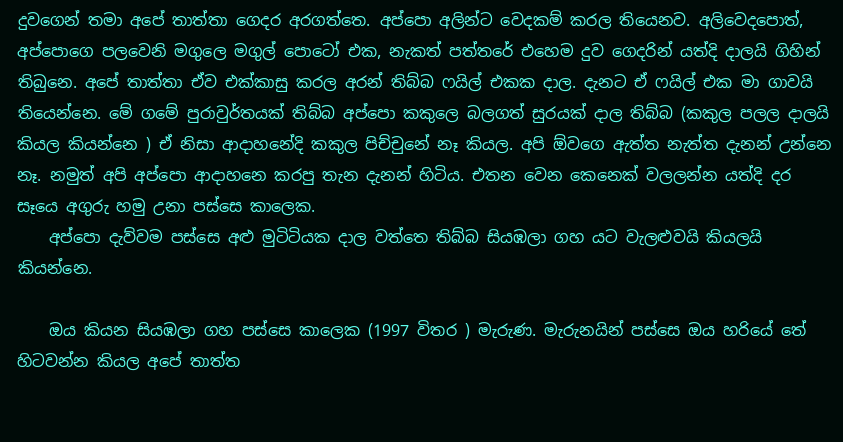දුවගෙන් තමා අපේ තාත්තා ගෙදර අරගත්තෙ. අප්පො අලින්ට වෙදකම් කරල තියෙනව. අලිවෙදපොත්, අප්පොගෙ පලවෙනි මගුලෙ මගුල් පොටෝ එක, නැකත් පත්තරේ එහෙම දුව ගෙදරින් යත්දි දාලයි ගිහින් තිබුනෙ. අපේ තාත්තා ඒව එක්කාසු කරල අරන් තිබ්බ ෆයිල් එකක දාල. දැනට ඒ ෆයිල් එක මා ගාවයි තියෙන්නෙ. මේ ගමේ පුරාවුර්තයක් තිබ්බ අප්පො කකුලෙ බලගත් සුරයක් දාල තිබ්බ (කකුල පලල දාලයි කියල කියන්නෙ ) ඒ නිසා ආදාහනේදි කකුල පිච්චුනේ නෑ කියල. අපි ඕවගෙ ඇත්ත නැත්ත දැනන් උන්නෙ නෑ. නමුත් අපි අප්පො ආදාහනෙ කරපු තැන දැනන් හිටිය. එතන වෙන කෙනෙක් වලලන්න යත්දි දර සෑයෙ අගුරු හමු උනා පස්සෙ කාලෙක.
    අප්පො දැව්වම පස්සෙ අළු මුටිටියක දාල වත්තෙ තිබ්බ සියඹලා ගහ යට වැලළුවයි කියලයි කියන්නෙ.

    ඔය කියන සියඹලා ගහ පස්සෙ කාලෙක (1997 විතර ) මැරුණ. මැරුනයින් පස්සෙ ඔය හරියේ තේ හිටවන්න කියල අපේ තාත්ත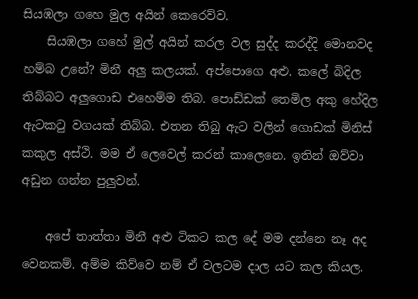සියඹලා ගහෙ මුල අයින් කෙරෙව්ව.
    සියඹලා ගහේ මුල් අයින් කරල වල සුද්ද කරද්දි මොනවද හම්බ උනේ? මිනී අලු කලයක්. අප්පොගෙ අළු. කලේ බිදිල තිබ්බට අලුගොඩ එහෙම්ම තිබ. පොඩ්ඩක් තෙමිල අකු හේදිල ඇටකටු වගයක් තිබ්බ. එතන තිබු ඇට වලින් ගොඩක් මිනිස් කකුල අස්ථි. මම ඒ ලෙවෙල් කරන් කාලෙනෙ. ඉතින් ඔව්වා අඩුන ගන්න පුලුවන්.

    අපේ තාත්තා මිනී අළු ටිකට කල දේ මම දන්නෙ නෑ අද වෙනකම්. අම්ම කිව්වෙ නම් ඒ වලටම දාල යට කල කියල.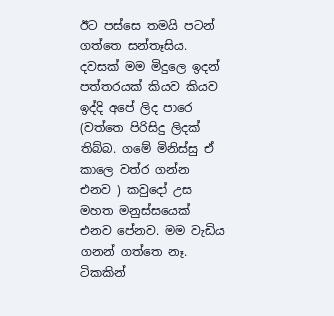ඊට පස්සෙ තමයි පටන් ගත්තෙ සන්තෑසිය. දවසක් මම මිදුලෙ ඉදන් පත්තරයක් කියව කියව ඉද්දි අපේ ලිද පාරෙ (වත්තෙ පිරිසිදු ලිදක් තිබ්බ. ගමේ මිනිස්සු ඒ කාලෙ වත්ර ගන්න එනව ) කවුදෝ උස මහත මනුස්සයෙක් එනව පේනව. මම වැඩිය ගනන් ගත්තෙ නෑ. ටිකකින්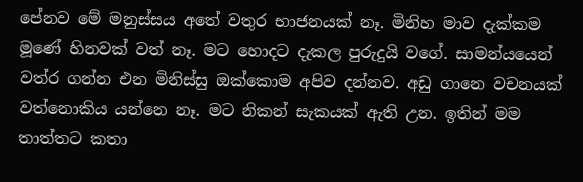පේනව මේ මනුස්සය අතේ වතුර භාජනයක් නෑ. මිනිහ මාව දැක්කම මූණේ හිනවක් වත් නෑ. මට හොදට දැකල පුරුදුයි වගේ. සාමන්යයෙන් වත්ර ගන්න එන මිනිස්සු ඔක්කොම අපිව දන්නව. අඩු ගානෙ වචනයක් වත්නොකිය යන්නෙ නෑ. මට නිකන් සැකයක් ඇති උන. ඉතින් මම තාත්තට කතා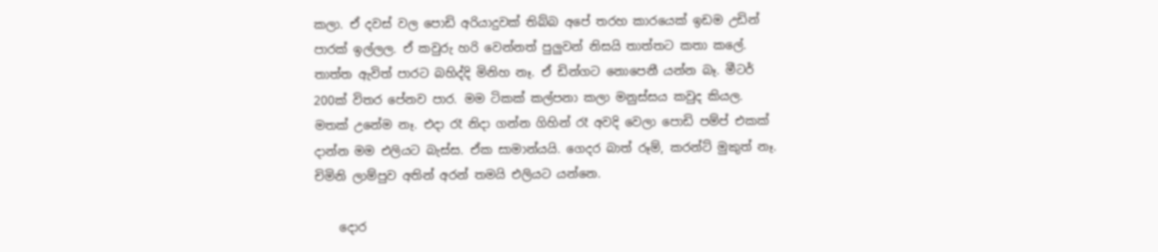කලා. ඒ දවස් වල පොඩි අරියාදුවක් තිබ්බ අපේ තරහ කාරයෙක් ඉඩම උඩින් පාරක් ඉල්ලල. ඒ කවුරු හරි වෙන්නත් පුලුවන් නිසයි තාත්තට කතා කලේ. තාත්ත ඇවිත් පාරට බහිද්දි මිනිහ නෑ. ඒ ඩින්ගට නොපෙනී යන්න බෑ. මීටර් 200ක් විතර පේනව පාර. මම ටිකක් කල්පනා කලා මනුස්සය කවුද කියල. මතක් උනේම නෑ. එදා රෑ නිදා ගන්න ගිහින් රෑ අවදි වෙලා පොඩි පම්ප් එකක් දාන්න මම එලියට බැස්ස. ඒක සාමාන්යයි. ගෙදර බාත් රූම්, කරන්ට් මුකුත් නෑ. චිමිනි ලාම්පුව අතින් අරන් තමයි එලියට යන්නෙ.

    දොර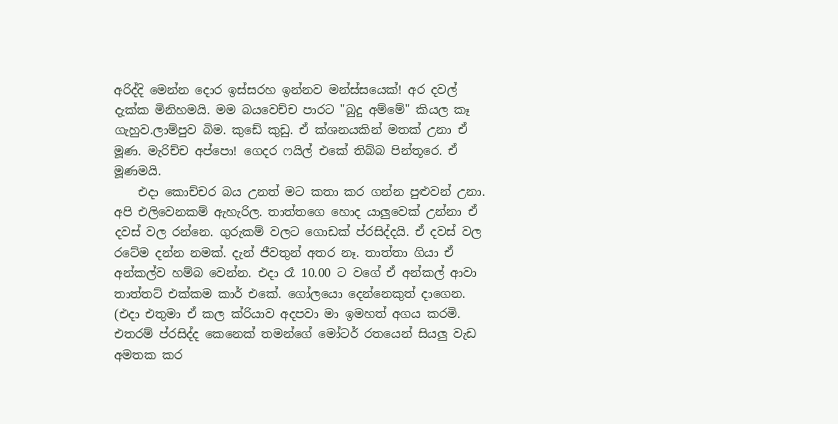අරිද්දි මෙන්න දොර ඉස්සරහ ඉන්නව මන්ස්සයෙක්! අර දවල් දැක්ක මිනිහමයි. මම බයවෙච්ච පාරට "බුදු අම්මේ" කියල කෑ ගැහුව.ලාම්පුව බිම. කුඩේ කුඩු. ඒ ක්ශනයකින් මතක් උනා ඒ මූණ. මැරිච්ච අප්පො! ගෙදර ෆයිල් එකේ තිබ්බ පින්තූරෙ. ඒ මූණමයි.
    එදා කොච්චර බය උනත් මට කතා කර ගන්න පුළුවන් උනා. අපි එලිවෙනකම් ඇහැරිල. තාත්තගෙ හොද යාලුවෙක් උන්නා ඒ දවස් වල රන්නෙ. ගුරුකම් වලට ගොඩක් ප්රසිද්දයි. ඒ දවස් වල රටේම දන්න නමක්. දැන් ජීවතුන් අතර නෑ. තාත්තා ගියා ඒ අන්කල්ව හම්බ වෙන්න. එදා රෑ 10.00 ට වගේ ඒ අන්කල් ආවා තාත්තට් එක්කම කාර් එකේ. ගෝලයො දෙන්නෙකුත් දාගෙන. (එදා එතුමා ඒ කල ක්රියාව අදපවා මා ඉමහත් අගය කරමි. එතරම් ප්රසිද්ද කෙනෙක් තමන්ගේ මෝටර් රතයෙන් සියලු වැඩ අමතක කර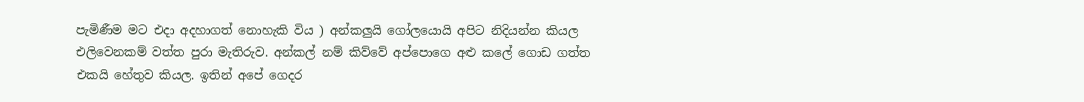පැමිණීම මට එදා අදහාගත් නොහැකි විය ) අන්කලුයි ගෝලයොයි අපිට නිදියන්න කියල එලිවෙනකම් වත්ත පුරා මැතිරුව. අන්කල් නම් කිව්වේ අප්පොගෙ අළු කලේ ගොඩ ගත්ත එකයි හේතුව කියල. ඉතින් අපේ ගෙදර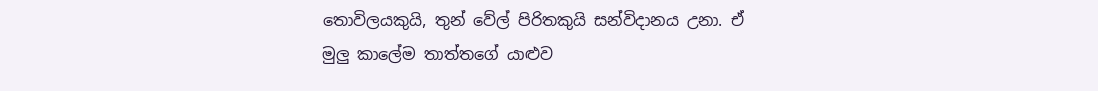තොවිලයකුයි, තුන් වේල් පිරිතකුයි සන්විදානය උනා. ඒ මුලු කාලේම තාත්තගේ යාළුව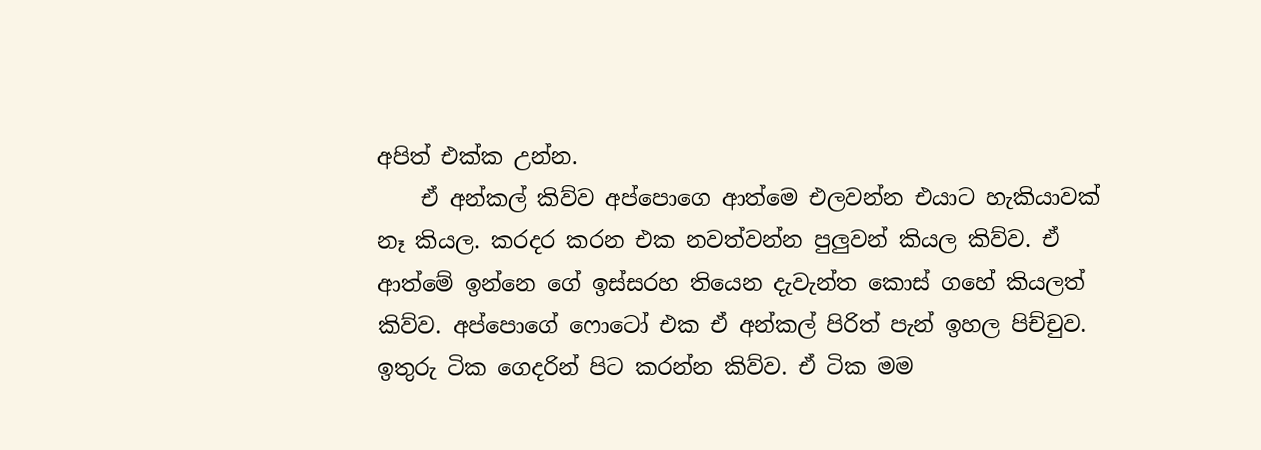අපිත් එක්ක උන්න.
    ඒ අන්කල් කිව්ව අප්පොගෙ ආත්මෙ එලවන්න එයාට හැකියාවක් නෑ කියල. කරදර කරන එක නවත්වන්න පුලුවන් කියල කිව්ව. ඒ ආත්මේ ඉන්නෙ ගේ ඉස්සරහ තියෙන දැවැන්ත කොස් ගහේ කියලත් කිව්ව. අප්පොගේ ෆොටෝ එක ඒ අන්කල් පිරිත් පැන් ඉහල පිච්චුව. ඉතුරු ටික ගෙදරින් පිට කරන්න කිව්ව. ඒ ටික මම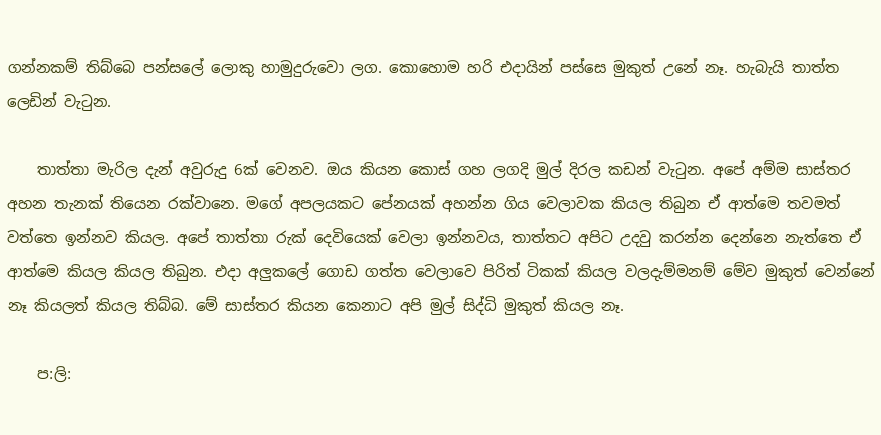ගන්නකම් තිබ්බෙ පන්සලේ ලොකු හාමුදුරුවො ලග. කොහොම හරි එදායින් පස්සෙ මුකුත් උනේ නෑ. හැබැයි තාත්ත ලෙඩින් වැටුන.

    තාත්තා මැරිල දැන් අවුරුදු 6ක් වෙනව. ඔය කියන කොස් ගහ ලගදි මුල් දිරල කඩන් වැටුන. අපේ අම්ම සාස්තර අහන තැනක් තියෙන රක්වානෙ. මගේ අපලයකට පේනයක් අහන්න ගිය වෙලාවක කියල තිබුන ඒ ආත්මෙ තවමත් වත්තෙ ඉන්නව කියල. අපේ තාත්තා රුක් දෙවියෙක් වෙලා ඉන්නවය, තාත්තට අපිට උදවු කරන්න දෙන්නෙ නැත්තෙ ඒ ආත්මෙ කියල කියල තිබුන. එදා අලුකලේ ගොඩ ගත්ත වෙලාවෙ පිරිත් ටිකක් කියල වලදැම්මනම් මේව මුකුත් වෙන්නේ නෑ කියලත් කියල තිබ්බ. මේ සාස්තර කියන කෙනාට අපි මුල් සිද්ධි මුකුත් කියල නෑ.

    ප:ලි: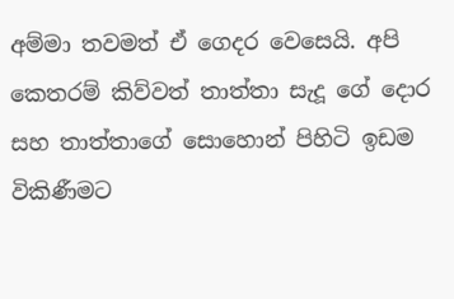අම්මා තවමත් ඒ ගෙදර වෙසෙයි. අපි කෙතරම් කිව්වත් තාත්තා සැදූ ගේ දොර සහ තාත්තාගේ සොහොන් පිහිටි ඉඩම විකිණීමට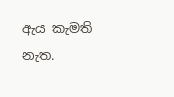ඇය කැමති නැත.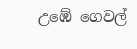උඹේ ගෙවල්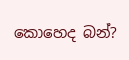කොහෙද බන්?